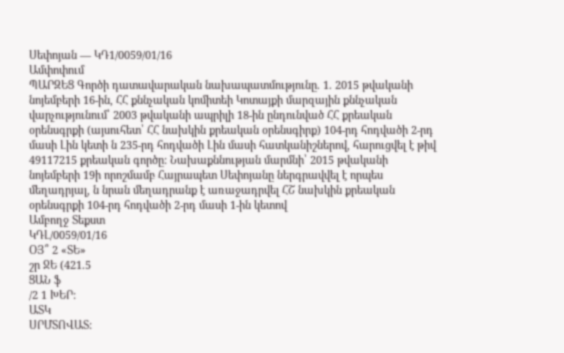Սեփոյան — ԿԴ1/0059/01/16
Ամփոփում
ՊԱՐԶԵՑ Գործի դատավարական նախապատմությունը. 1. 2015 թվականի նոյեմբերի 16-ին, ՀՀ քննչական կոմիտեի Կոտայքի մարզային քննչական վարչությունում՝ 2003 թվականի ապրիլի 18-ին ընդունված ՀՀ քրեական օրենսգրքի (այսուհետ՝ ՀՀ նախկին քրեական օրենսգիրք) 104-րդ հոդվածի 2-րդ մասի Լին կետի ն 235-րդ հոդվածի Լին մասի հատկանիշներով, հարուցվել է թիվ 49117215 քրեական գործը: Նախաքննության մարմնի՝ 2015 թվականի նոյեմբերի 19ի որոշմամբ Հայրապետ Սեփոյանը ներգրավվել է որպես մեղադրյալ, ն նրան մեղադրանք է առաջադրվել ՀՇ նախկին քրեական օրենսգրքի 104-րդ հոդվածի 2-րդ մասի 1-ին կետով
Ամբողջ Տեքստ
ԿԴԼ/0059/01/16
ՕՅ՞ 2 «ՏԵ»
շր ՋԵ (421.5
ՑԱՆ ֆ
/2 1 ԽԵՐ:
ԱՏԿ
ՍՐՄՏՈՎԱՏ: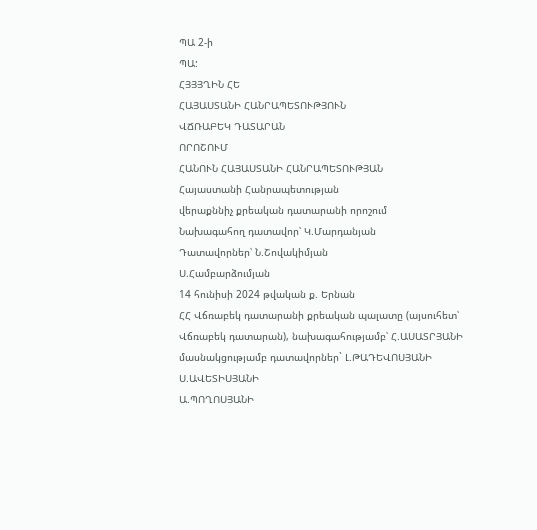ՊԱ 2-ի
ՊԱ:
ՀՅՅՅՂԻՆ ՀԵ
ՀԱՅԱՍՏԱՆԻ ՀԱՆՐԱՊԵՏՈՒԹՅՈՒՆ
ՎՃՌԱԲԵԿ ԴԱՏԱՐԱՆ
ՈՐՈՇՈՒՄ
ՀԱՆՈՒՆ ՀԱՅԱՍՏԱՆԻ ՀԱՆՐԱՊԵՏՈՒԹՅԱՆ
Հայաստանի Հանրապետության
վերաքննիչ քրեական դատարանի որոշում
Նախագահող դատավոր՝ Կ.Մարդանյան
Դատավորներ՝ Ն.Շովակիմյան
Ս.Համբարձումյան
14 հունիսի 2024 թվական ք. Երնան
ՀՀ Վճռաբեկ դատարանի քրեական պալատը (այսուհետ՝ Վճռաբեկ դատարան), նախագահությամբ՝ Հ.ԱՍԱՏՐՅԱՆԻ
մասնակցությամբ դատավորներ` Լ.ԹԱԴԵՎՈՍՅԱՆԻ
Ս.ԱՎԵՏԻՍՅԱՆԻ
Ա.ՊՈՂՈՍՅԱՆԻ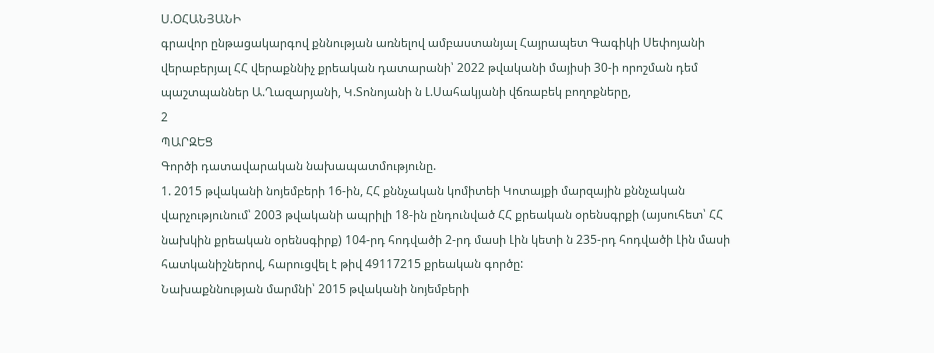Ս.ՕՀԱՆՅԱՆԻ
գրավոր ընթացակարգով քննության առնելով ամբաստանյալ Հայրապետ Գագիկի Սեփոյանի վերաբերյալ ՀՀ վերաքննիչ քրեական դատարանի՝ 2022 թվականի մայիսի 30-ի որոշման դեմ պաշտպաններ Ա.Ղազարյանի, Կ.Տոնոյանի ն Լ.Սահակյանի վճռաբեկ բողոքները,
2
ՊԱՐԶԵՑ
Գործի դատավարական նախապատմությունը.
1. 2015 թվականի նոյեմբերի 16-ին, ՀՀ քննչական կոմիտեի Կոտայքի մարզային քննչական վարչությունում՝ 2003 թվականի ապրիլի 18-ին ընդունված ՀՀ քրեական օրենսգրքի (այսուհետ՝ ՀՀ նախկին քրեական օրենսգիրք) 104-րդ հոդվածի 2-րդ մասի Լին կետի ն 235-րդ հոդվածի Լին մասի հատկանիշներով, հարուցվել է թիվ 49117215 քրեական գործը:
Նախաքննության մարմնի՝ 2015 թվականի նոյեմբերի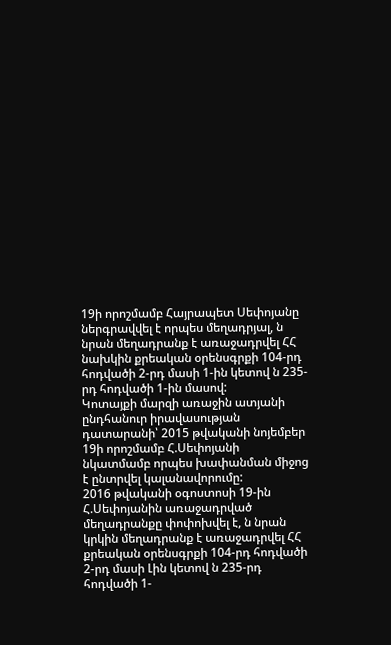19ի որոշմամբ Հայրապետ Սեփոյանը ներգրավվել է որպես մեղադրյալ, ն նրան մեղադրանք է առաջադրվել ՀՀ նախկին քրեական օրենսգրքի 104-րդ հոդվածի 2-րդ մասի 1-ին կետով ն 235-րդ հոդվածի 1-ին մասով:
Կոտայքի մարզի առաջին ատյանի ընդհանուր իրավասության դատարանի՝ 2015 թվականի նոյեմբեր 19ի որոշմամբ Հ.Սեփոյանի նկատմամբ որպես խափանման միջոց է ընտրվել կալանավորումը:
2016 թվականի օգոստոսի 19-ին Հ.Սեփոյանին առաջադրված մեղադրանքը փոփոխվել է, ն նրան կրկին մեղադրանք է առաջադրվել ՀՀ քրեական օրենսգրքի 104-րդ հոդվածի 2-րդ մասի Լին կետով ն 235-րդ հոդվածի 1-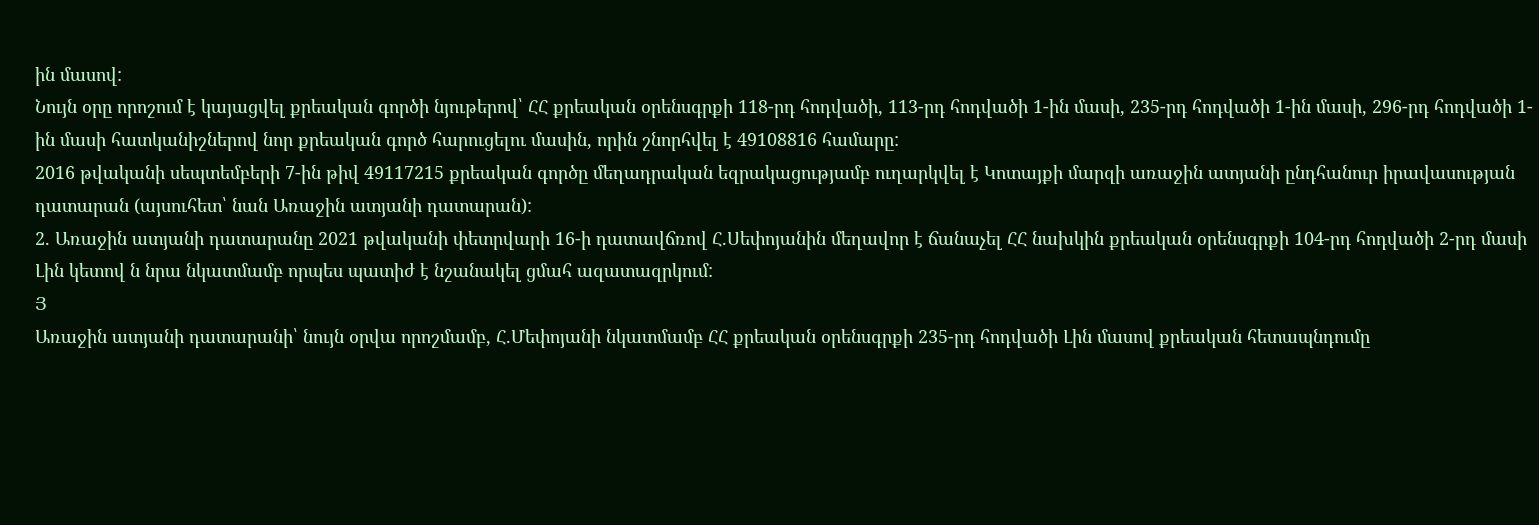ին մասով:
Նույն օրը որոշում է կայացվել քրեական գործի նյութերով՝ ՀՀ քրեական օրենսգրքի 118-րդ հոդվածի, 113-րդ հոդվածի 1-ին մասի, 235-րդ հոդվածի 1-ին մասի, 296-րդ հոդվածի 1-ին մասի հատկանիշներով նոր քրեական գործ հարուցելու մասին, որին շնորհվել է 49108816 համարը:
2016 թվականի սեպտեմբերի 7-ին թիվ 49117215 քրեական գործը մեղադրական եզրակացությամբ ուղարկվել է Կոտայքի մարզի առաջին ատյանի ընդհանուր իրավասության դատարան (այսուհետ՝ նան Առաջին ատյանի դատարան):
2. Առաջին ատյանի դատարանը 2021 թվականի փետրվարի 16-ի դատավճռով Հ.Սեփոյանին մեղավոր է ճանաչել ՀՀ նախկին քրեական օրենսգրքի 104-րդ հոդվածի 2-րդ մասի Լին կետով ն նրա նկատմամբ որպես պատիժ է նշանակել ցմահ ազատազրկում:
Յ
Առաջին ատյանի դատարանի՝ նույն օրվա որոշմամբ, Հ.Մեփոյանի նկատմամբ ՀՀ քրեական օրենսգրքի 235-րդ հոդվածի Լին մասով քրեական հետապնդումը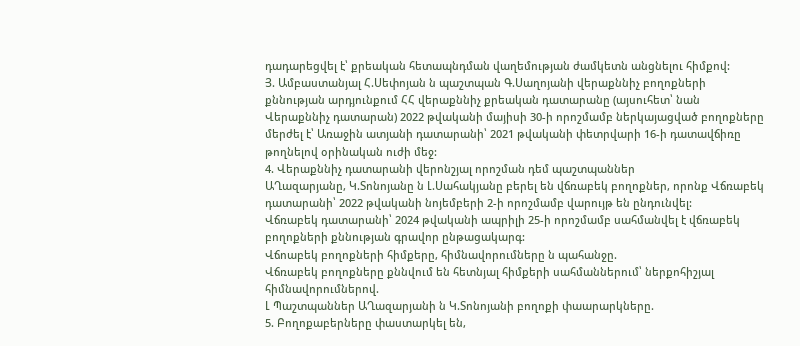դադարեցվել է՝ քրեական հետապնդման վաղեմության ժամկետն անցնելու հիմքով:
Յ. Ամբաստանյալ Հ.Սեփոյան ն պաշտպան Գ.Սաղոյանի վերաքննիչ բողոքների քննության արդյունքում ՀՀ վերաքննիչ քրեական դատարանը (այսուհետ՝ նան Վերաքննիչ դատարան) 2022 թվականի մայիսի 30-ի որոշմամբ ներկայացված բողոքները մերժել է՝ Առաջին ատյանի դատարանի՝ 2021 թվականի փետրվարի 16-ի դատավճիռը թողնելով օրինական ուժի մեջ:
4. Վերաքննիչ դատարանի վերոնշյալ որոշման դեմ պաշտպաններ
ԱՂազարյանը, Կ.Տոնոյանը ն Լ.Սահակյանը բերել են վճռաբեկ բողոքներ, որոնք Վճռաբեկ դատարանի՝ 2022 թվականի նոյեմբերի 2-ի որոշմամբ վարույթ են ընդունվել:
Վճռաբեկ դատարանի՝ 2024 թվականի ապրիլի 25-ի որոշմամբ սահմանվել է վճռաբեկ բողոքների քննության գրավոր ընթացակարգ:
Վճոաբեկ բողոքների հիմքերը, հիմնավորումները ն պահանջը.
Վճռաբեկ բողոքները քննվում են հետնյալ հիմքերի սահմաններում՝ ներքոհիշյալ հիմնավորումներով.
Լ Պաշտպաններ ԱՂազարյանի ն Կ.Տոնոյանի բողոքի փաարարկները.
5. Բողոքաբերները փաստարկել են,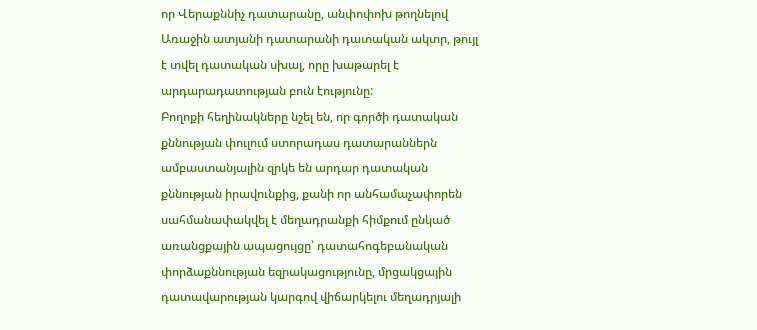որ Վերաքննիչ դատարանը, անփոփոխ թողնելով Առաջին ատյանի դատարանի դատական ակտր, թույլ է տվել դատական սխալ, որը խաթարել է արդարադատության բուն էությունը:
Բողոքի հեղինակները նշել են, որ գործի դատական քննության փուլում ստորադաս դատարաններն ամբաստանյալին զրկե են արդար դատական քննության իրավունքից, քանի որ անհամաչափորեն սահմանափակվել է մեղադրանքի հիմքում ընկած առանցքային ապացույցը՝ դատահոգեբանական փորձաքննության եզրակացությունը, մրցակցային դատավարության կարգով վիճարկելու մեղադրյալի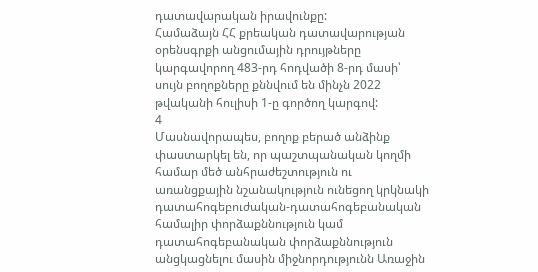դատավարական իրավունքը:
Համաձայն ՀՀ քրեական դատավարության օրենսգրքի անցումային դրույթները կարգավորող 483-րդ հոդվածի 8-րդ մասի՝ սույն բողոքները քննվում են մինչն 2022 թվականի հուլիսի 1-ը գործող կարգով:
4
Մասնավորապես, բողոք բերած անձինք փաստարկել են, որ պաշտպանական կողմի համար մեծ անհրաժեշտություն ու առանցքային նշանակություն ունեցող կրկնակի դատահոգեբուժական-դատահոգեբանական համալիր փորձաքննություն կամ դատահոգեբանական փորձաքննություն անցկացնելու մասին միջնորդությունն Առաջին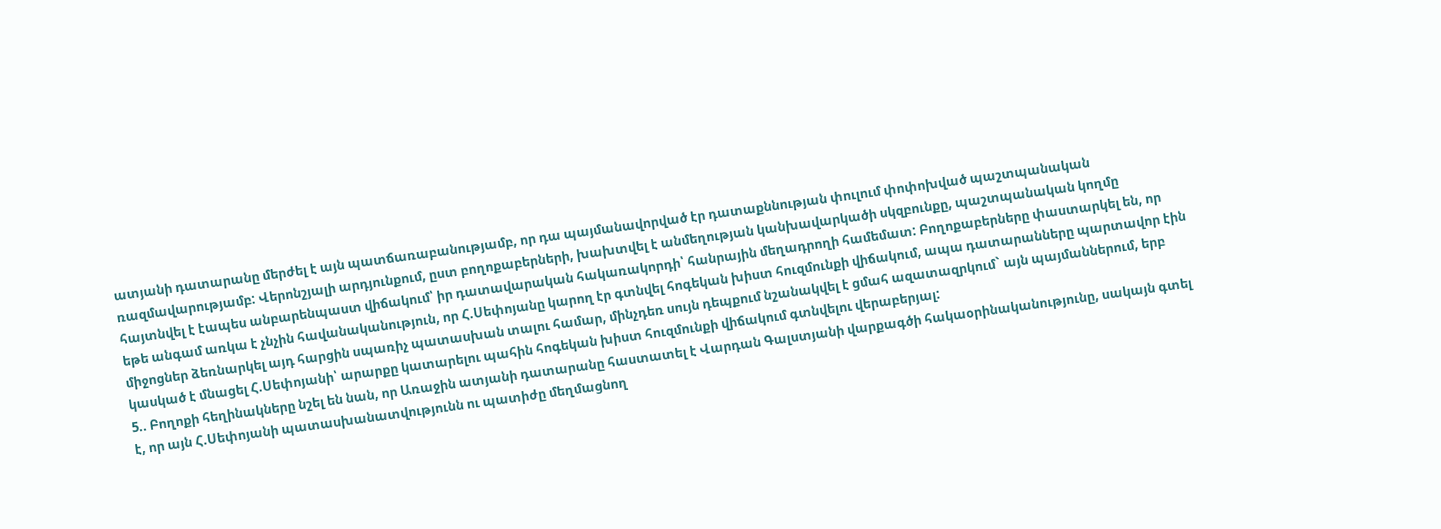ատյանի դատարանը մերժել է այն պատճառաբանությամբ, որ դա պայմանավորված էր դատաքննության փուլում փոփոխված պաշտպանական ռազմավարությամբ: Վերոնշյալի արդյունքում, ըստ բողոքաբերների, խախտվել է անմեղության կանխավարկածի սկզբունքը, պաշտպանական կողմը հայտնվել է էապես անբարենպաստ վիճակում՝ իր դատավարական հակառակորդի՝ հանրային մեղադրողի համեմատ: Բողոքաբերները փաստարկել են, որ եթե անգամ առկա է չնչին հավանականություն, որ Հ.Սեփոյանը կարող էր գտնվել հոգեկան խիստ հուզմունքի վիճակում, ապա դատարանները պարտավոր էին միջոցներ ձեռնարկել այդ հարցին սպառիչ պատասխան տալու համար, մինչդեռ սույն դեպքում նշանակվել է ցմահ ազատազրկում` այն պայմաններում, երբ կասկած է մնացել Հ.Սեփոյանի՝ արարքը կատարելու պահին հոգեկան խիստ հուզմունքի վիճակում գտնվելու վերաբերյալ:
5.. Բողոքի հեղինակները նշել են նան, որ Առաջին ատյանի դատարանը հաստատել է Վարդան Գալստյանի վարքագծի հակաօրինականությունը, սակայն գտել է, որ այն Հ.Սեփոյանի պատասխանատվությունն ու պատիժը մեղմացնող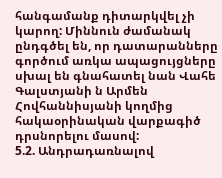հանգամանք դիտարկվել չի կարող: Միննուն ժամանակ ընդգծել են, որ դատարանները գործում առկա ապացույցները սխալ են գնահատել նան Վահե Գալստյանի ն Արմեն Հովհաննիսյանի կողմից հակաօրինական վարքագիծ դրսնորելու մասով:
5.2. Անդրադառնալով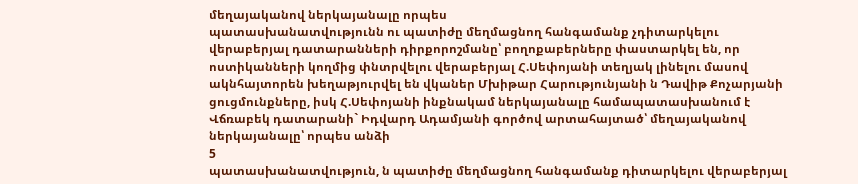մեղայականով ներկայանալը որպես
պատասխանատվությունն ու պատիժը մեղմացնող հանգամանք չդիտարկելու վերաբերյալ դատարանների դիրքորոշմանը՝ բողոքաբերները փաստարկել են, որ ոստիկանների կողմից փնտրվելու վերաբերյալ Հ.Սեփոյանի տեղյակ լինելու մասով ակնհայտորեն խեղաթյուրվել են վկաներ Մխիթար Հարությունյանի ն Դավիթ Քոչարյանի ցուցմունքները, իսկ Հ.Սեփոյանի ինքնակամ ներկայանալը համապատասխանում է Վճռաբեկ դատարանի` Իդվարդ Ադամյանի գործով արտահայտած՝ մեղայականով ներկայանալը՝ որպես անձի
5
պատասխանատվություն, ն պատիժը մեղմացնող հանգամանք դիտարկելու վերաբերյալ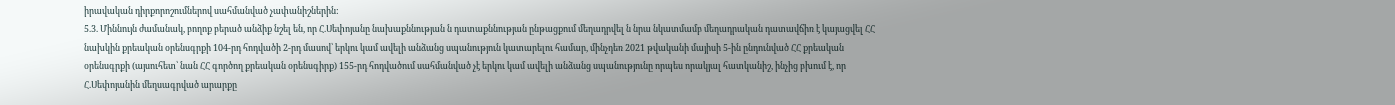իրավական դիրքորոշումներով սահմանված չափանիշներին:
5.3. Միննույն ժամանակ, բողոք բերած անձիք նշել են, որ Հ.Սեփոյանը նախաքննության ն դատաքննության ընթացքում մեղադրվել ն նրա նկատմամբ մեղադրական դատավճիռ է կայացվել ՀՀ նախկին քրեական օրենսգրքի 104-րդ հոդվածի 2-րդ մասով՝ երկու կամ ավելի անձանց սպանություն կատարելու համար, մինչդեռ 2021 թվականի մայիսի 5-ին ընդունված ՀՀ քրեական օրենսգրքի (այսուհետ՝ նան ՀՀ գործող քրեական օրենսգիրք) 155-րդ հոդվածում սահմանված չէ երկու կամ ավելի անձանց սպանությունը որպես որակյալ հատկանիշ, ինչից բխում է, որ Հ.Սեփոյանին մեղսագրված արարքը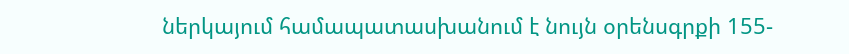ներկայում համապատասխանում է նույն օրենսգրքի 155-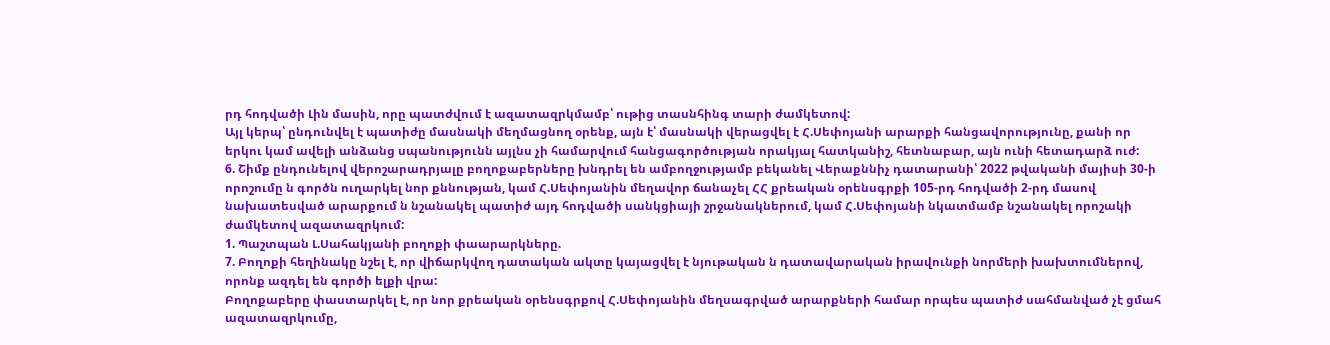րդ հոդվածի Լին մասին, որը պատժվում է ազատազրկմամբ՝ ութից տասնհինգ տարի ժամկետով:
Այլ կերպ՝ ընդունվել է պատիժը մասնակի մեղմացնող օրենք, այն է՝ մասնակի վերացվել է Հ.Սեփոյանի արարքի հանցավորությունը, քանի որ երկու կամ ավելի անձանց սպանությունն այլնս չի համարվում հանցագործության որակյալ հատկանիշ, հետնաբար, այն ունի հետադարձ ուժ:
6. Շիմք ընդունելով վերոշարադրյալը բողոքաբերները խնդրել են ամբողջությամբ բեկանել Վերաքննիչ դատարանի՝ 2022 թվականի մայիսի 30-ի որոշումը ն գործն ուղարկել նոր քննության, կամ Հ.Սեփոյանին մեղավոր ճանաչել ՀՀ քրեական օրենսգրքի 105-րդ հոդվածի 2-րդ մասով նախատեսված արարքում ն նշանակել պատիժ այդ հոդվածի սանկցիայի շրջանակներում, կամ Հ.Սեփոյանի նկատմամբ նշանակել որոշակի ժամկետով ազատազրկում:
1. Պաշտպան Լ.Սահակյանի բողոքի փաարարկները.
7. Բողոքի հեղինակը նշել է, որ վիճարկվող դատական ակտը կայացվել է նյութական ն դատավարական իրավունքի նորմերի խախտումներով, որոնք ազդել են գործի ելքի վրա:
Բողոքաբերը փաստարկել է, որ նոր քրեական օրենսգրքով Հ.Սեփոյանին մեղսագրված արարքների համար որպես պատիժ սահմանված չէ ցմահ ազատազրկումը,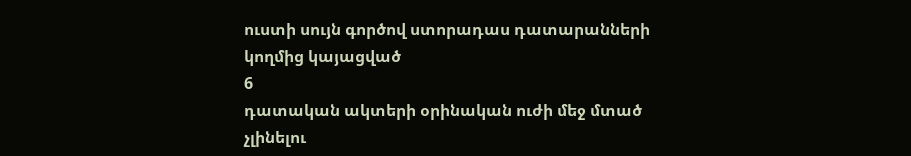ուստի սույն գործով ստորադաս դատարանների կողմից կայացված
6
դատական ակտերի օրինական ուժի մեջ մտած չլինելու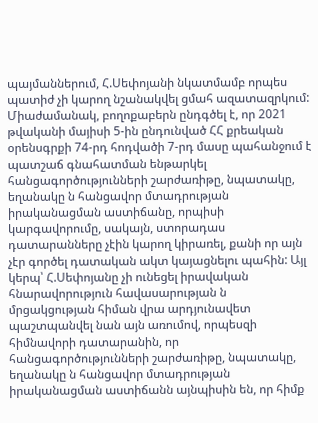պայմաններում, Հ.Սեփոյանի նկատմամբ որպես պատիժ չի կարող նշանակվել ցմահ ազատազրկում:
Միաժամանակ, բողոքաբերն ընդգծել է, որ 2021 թվականի մայիսի 5-ին ընդունված ՀՀ քրեական օրենսգրքի 74-րդ հոդվածի 7-րդ մասը պահանջում է պատշաճ գնահատման ենթարկել հանցագործությունների շարժառիթը, նպատակը, եղանակը ն հանցավոր մտադրության իրականացման աստիճանը, որպիսի կարգավորումը, սակայն, ստորադաս դատարանները չէին կարող կիրառել, քանի որ այն չէր գործել դատական ակտ կայացնելու պահին: Այլ կերպ՝ Հ.Սեփոյանը չի ունեցել իրավական հնարավորություն հավասարության ն մրցակցության հիման վրա արդյունավետ պաշտպանվել նան այն առումով, որպեսզի հիմնավորի դատարանին, որ հանցագործությունների շարժառիթը, նպատակը, եղանակը ն հանցավոր մտադրության իրականացման աստիճանն այնպիսին են, որ հիմք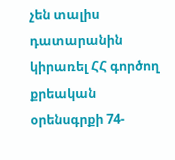չեն տալիս դատարանին կիրառել ՀՀ գործող քրեական օրենսգրքի 74-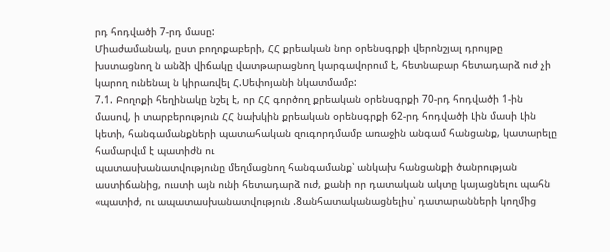րդ հոդվածի 7-րդ մասը:
Միաժամանակ, ըստ բողոքաբերի, ՀՀ քրեական նոր օրենսգրքի վերոնշյալ դրույթը խստացնող ն անձի վիճակը վատթարացնող կարգավորում է, հետնաբար հետադարձ ուժ չի կարող ունենալ ն կիրառվել Հ.Սեփոյանի նկատմամբ:
7.1. Բողոքի հեղինակը նշել է, որ ՀՀ գործող քրեական օրենսգրքի 70-րդ հոդվածի 1-ին մասով, ի տարբերություն ՀՀ նախկին քրեական օրենսգրքի 62-րդ հոդվածի Լին մասի Լին կետի, հանգամանքների պատահական զուգորդմամբ առաջին անգամ հանցանք, կատարելը համարվւմ է պատիժն ու
պատասխանատվությունը մեղմացնող հանգամանք՝ անկախ հանցանքի ծանրության աստիճանից, ուստի այն ունի հետադարձ ուժ, քանի որ դատական ակտը կայացնելու պահն «պատիժ, ու ապատասխանատվություն .8անհատականացնելիս՝ դատարանների կողմից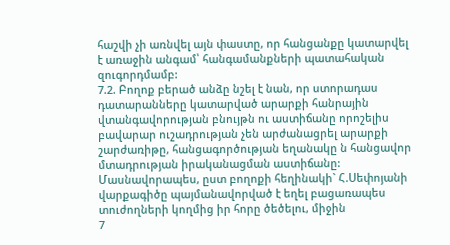հաշվի չի առնվել այն փաստը, որ հանցանքը կատարվել է առաջին անգամ՝ հանգամանքների պատահական զուգորդմամբ:
7.2. Բողոք բերած անձը նշել է նան, որ ստորադաս դատարանները կատարված արարքի հանրային վտանգավորության բնույթն ու աստիճանը որոշելիս բավարար ուշադրության չեն արժանացրել արարքի շարժառիթը, հանցագործության եղանակը ն հանցավոր մտադրության իրականացման աստիճանը:
Մասնավորապես, ըստ բողոքի հեղինակի` Հ.Սեփոյանի վարքագիծը պայմանավորված է եղել բացառապես տուժողների կողմից իր հորը ծեծելու, միջին
7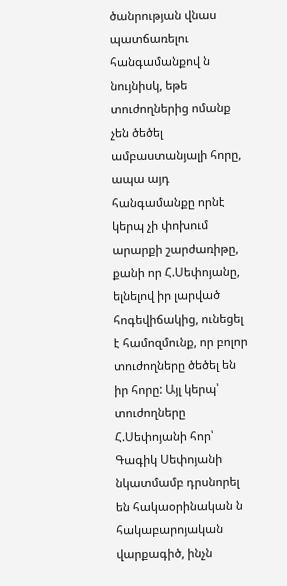ծանրության վնաս պատճառելու հանգամանքով ն նույնիսկ, եթե տուժողներից ոմանք չեն ծեծել ամբաստանյալի հորը, ապա այդ հանգամանքը որնէ կերպ չի փոխում արարքի շարժառիթը, քանի որ Հ.Սեփոյանը, ելնելով իր լարված հոգեվիճակից, ունեցել է համոզմունք, որ բոլոր տուժողները ծեծել են իր հորը: Այլ կերպ՝ տուժողները Հ.Սեփոյանի հոր՝ Գագիկ Սեփոյանի նկատմամբ դրսնորել են հակաօրինական ն հակաբարոյական վարքագիծ, ինչն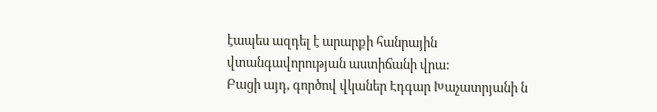էապես ազդել է արարքի հանրային վտանգավորության աստիճանի վրա:
Բացի այդ, գործով վկաներ Էդգար Խաչատրյանի ն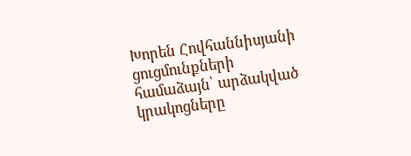Խորեն Հովհաննիսյանի ցուցմունքների համաձայն՝ արձակված կրակոցները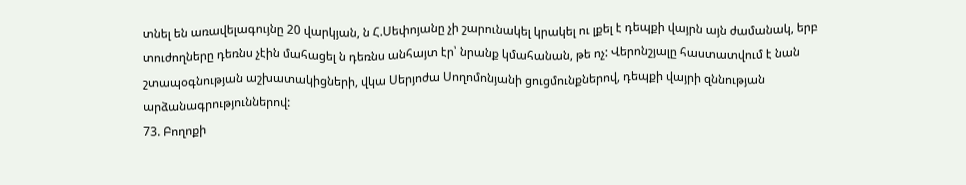տնել են առավելագույնը 20 վարկյան, ն Հ.Սեփոյանը չի շարունակել կրակել ու լքել է դեպքի վայրն այն ժամանակ, երբ տուժողները դեռնս չէին մահացել ն դեռնս անհայտ էր՝ նրանք կմահանան, թե ոչ: Վերոնշյալը հաստատվում է նան շտապօգնության աշխատակիցների, վկա Սերյոժա Սողոմոնյանի ցուցմունքներով, դեպքի վայրի զննության արձանագրություններով:
73. Բողոքի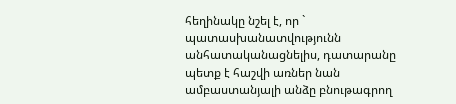հեղինակը նշել է, որ ` պատասխանատվությունն
անհատականացնելիս, դատարանը պետք է հաշվի առներ նան ամբաստանյալի անձը բնութագրող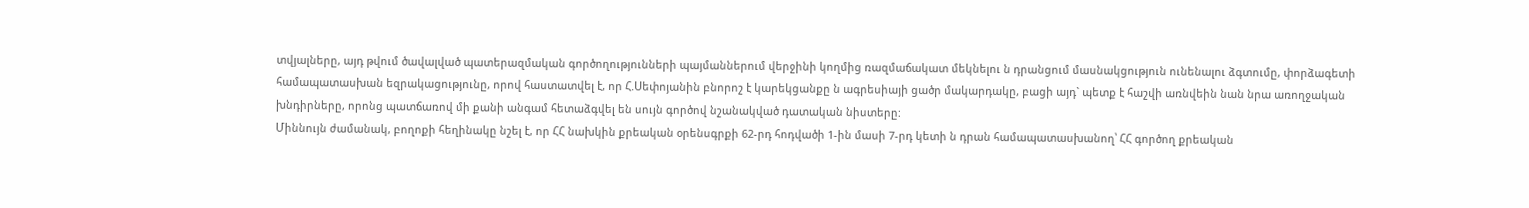տվյալները, այդ թվում ծավալված պատերազմական գործողությունների պայմաններում վերջինի կողմից ռազմաճակատ մեկնելու ն դրանցում մասնակցություն ունենալու ձգտումը, փորձագետի համապատասխան եզրակացությունը, որով հաստատվել է, որ Հ.Սեփոյանին բնորոշ է կարեկցանքը ն ագրեսիայի ցածր մակարդակը, բացի այդ` պետք է հաշվի առնվեին նան նրա առողջական խնդիրները, որոնց պատճառով մի քանի անգամ հետաձգվել են սույն գործով նշանակված դատական նիստերը:
Միննույն ժամանակ, բողոքի հեղինակը նշել է, որ ՀՀ նախկին քրեական օրենսգրքի 62-րդ հոդվածի 1-ին մասի 7-րդ կետի ն դրան համապատասխանող՝ ՀՀ գործող քրեական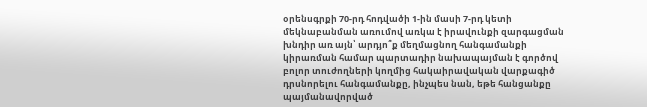օրենսգրքի 70-րդ հոդվածի 1-ին մասի 7-րդ կետի մեկնաբանման առումով առկա է իրավունքի զարգացման խնդիր առ այն՝ արդյո՞ք մեղմացնող հանգամանքի կիրառման համար պարտադիր նախապայման է գործով բոլոր տուժողների կողմից հակաիրավական վարքագիծ դրսնորելու հանգամանքը, ինչպես նան, եթե հանցանքը պայմանավորված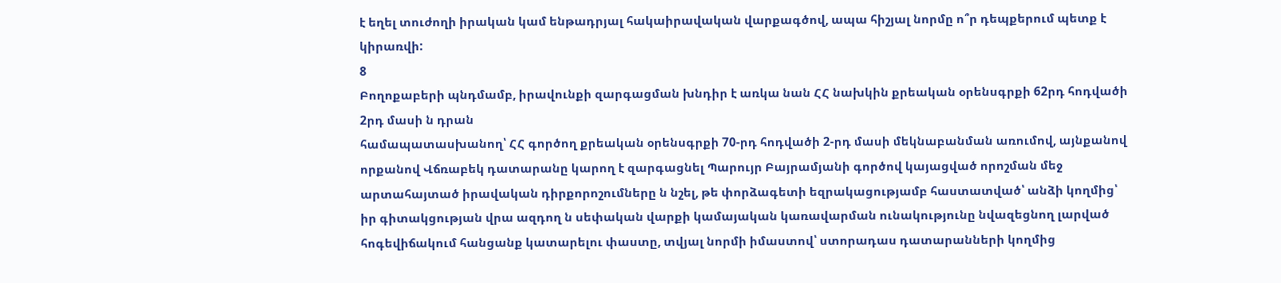է եղել տուժողի իրական կամ ենթադրյալ հակաիրավական վարքագծով, ապա հիշյալ նորմը ո՞ր դեպքերում պետք է կիրառվի:
8
Բողոքաբերի պնդմամբ, իրավունքի զարգացման խնդիր է առկա նան ՀՀ նախկին քրեական օրենսգրքի 62րդ հոդվածի 2րդ մասի ն դրան
համապատասխանող՝ ՀՀ գործող քրեական օրենսգրքի 70-րդ հոդվածի 2-րդ մասի մեկնաբանման առումով, այնքանով որքանով Վճռաբեկ դատարանը կարող է զարգացնել Պարույր Բայրամյանի գործով կայացված որոշման մեջ արտահայտած իրավական դիրքորոշումները ն նշել, թե փորձագետի եզրակացությամբ հաստատված՝ անձի կողմից՝ իր գիտակցության վրա ազդող ն սեփական վարքի կամայական կառավարման ունակությունը նվազեցնող լարված հոգեվիճակում հանցանք կատարելու փաստը, տվյալ նորմի իմաստով՝ ստորադաս դատարանների կողմից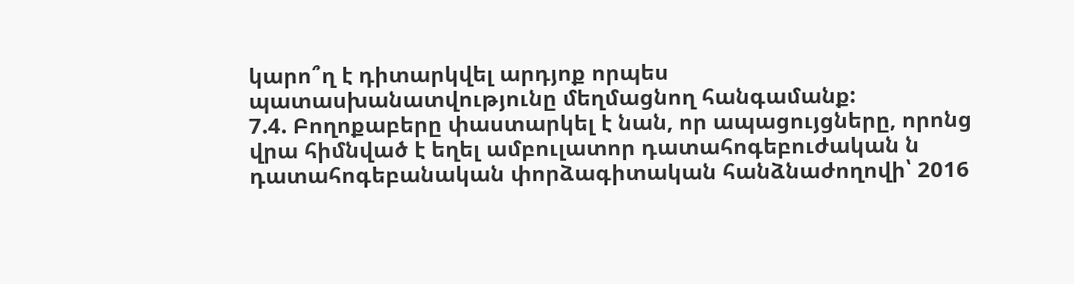կարո՞ղ է դիտարկվել արդյոք որպես պատասխանատվությունը մեղմացնող հանգամանք:
7.4. Բողոքաբերը փաստարկել է նան, որ ապացույցները, որոնց վրա հիմնված է եղել ամբուլատոր դատահոգեբուժական ն դատահոգեբանական փորձագիտական հանձնաժողովի՝ 2016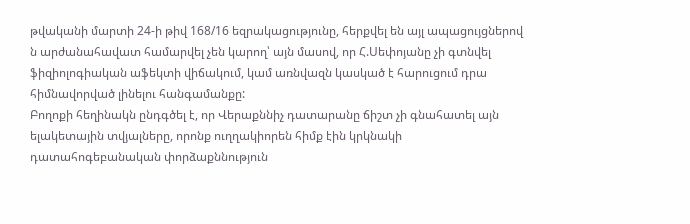թվականի մարտի 24-ի թիվ 168/16 եզրակացությունը, հերքվել են այլ ապացույցներով ն արժանահավատ համարվել չեն կարող՝ այն մասով, որ Հ.Սեփոյանը չի գտնվել ֆիզիոլոգիական աֆեկտի վիճակում, կամ առնվազն կասկած է հարուցում դրա հիմնավորված լինելու հանգամանքը:
Բողոքի հեղինակն ընդգծել է, որ Վերաքննիչ դատարանը ճիշտ չի գնահատել այն ելակետային տվյալները, որոնք ուղղակիորեն հիմք էին կրկնակի դատահոգեբանական փորձաքննություն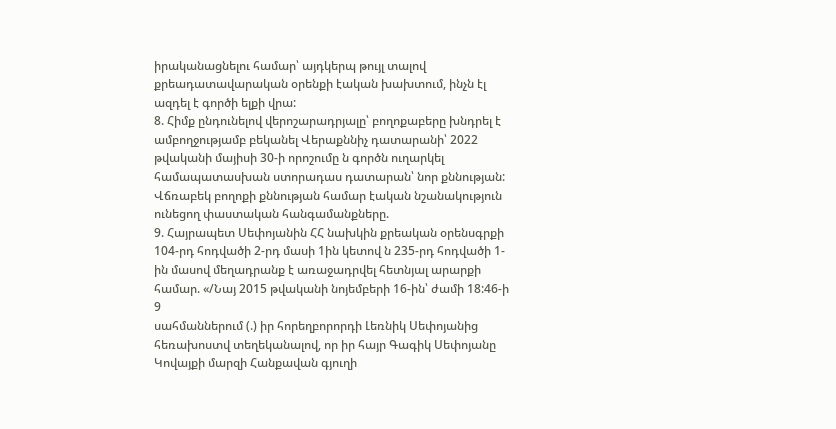իրականացնելու համար՝ այդկերպ թույլ տալով քրեադատավարական օրենքի էական խախտում, ինչն էլ ազդել է գործի ելքի վրա:
8. Հիմք ընդունելով վերոշարադրյալը՝ բողոքաբերը խնդրել է ամբողջությամբ բեկանել Վերաքննիչ դատարանի՝ 2022 թվականի մայիսի 30-ի որոշումը ն գործն ուղարկել համապատասխան ստորադաս դատարան՝ նոր քննության:
Վճռաբեկ բողոքի քննության համար էական նշանակություն ունեցող փաստական հանգամանքները.
9. Հայրապետ Սեփոյանին ՀՀ նախկին քրեական օրենսգրքի 104-րդ հոդվածի 2-րդ մասի 1ին կետով ն 235-րդ հոդվածի 1-ին մասով մեղադրանք է առաջադրվել հետնյալ արարքի համար. «/Նայ 2015 թվականի նոյեմբերի 16-ին՝ ժամի 18:46-ի
9
սահմաններում (.) իր հորեղբորորդի Լեռնիկ Սեփոյանից հեռախոստվ տեղեկանալով, որ իր հայր Գագիկ Սեփոյանը Կովայքի մարզի Հանքավան գյուղի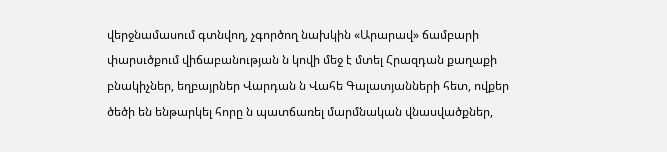վերջնամասում գտնվող, չգործող նախկին «Արարավ» ճամբարի փարսւծքում վիճաբանության ն կովի մեջ է մտել Հրազդան քաղաքի բնակիչներ, եղբայրներ Վարդան ն Վահե Գալատյանների հետ, ովքեր ծեծի են ենթարկել հորը ն պատճառել մարմնական վնասվածքներ,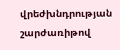վրեժխնդրության շարժառիթով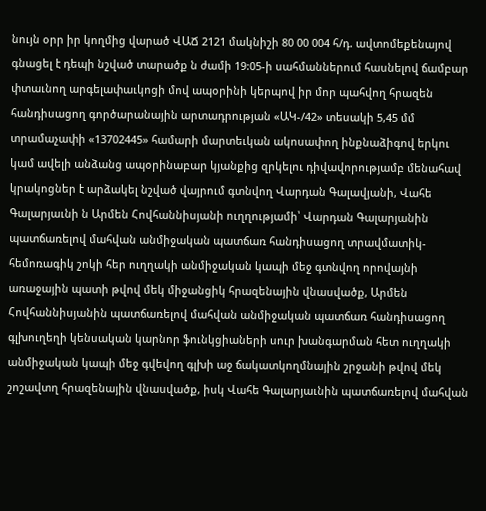նույն օրր իր կողմից վարած ՎԱՃ 2121 մակնիշի 80 00 004 հ/դ. ավտոմեքենայով գնացել է դեպի նշված տարածք ն ժամի 19:05-ի սահմաններում հասնելով ճամբար փտաւնող արգելափաւկոցի մով ապօրինի կերպով իր մոր պահվող հրազեն հանդիսացող գործարանային արտադրության «ԱԿ-/42» տեսակի 5,45 մմ տրամաչափի «13702445» համարի մարտեւկան ակոսափող ինքնաձիգով երկու կամ ավելի անձանց ապօրինաբար կյանքից զրկելու դիվավորությամբ մենահավ կրակոցներ է արձակել նշված վայրում գտնվող Վարդան Գալավյանի, Վահե Գալարյաւնի ն Արմեն Հովհաննիսյանի ուղղությամի՝ Վարդան Գալարյանին պատճառելով մահվան անմիջական պատճառ հանդիսացող տրավմատիկ-հեմոռագիկ շոկի հեր ուղղակի անմիջական կապի մեջ գտնվող որովայնի առաջային պատի թվով մեկ միջանցիկ հրազենային վնասվածք, Արմեն Հովհաննիսյանին պատճառելով մահվան անմիջական պատճառ հանդիսացող գլխուղեղի կենսական կարնոր ֆունկցիաների սուր խանգարման հետ ուղղակի անմիջական կապի մեջ գվեվող գլխի աջ ճակատկողմնային շրջանի թվով մեկ շոշավտղ հրազենային վնասվածք, իսկ Վահե Գալարյաւնին պատճառելով մահվան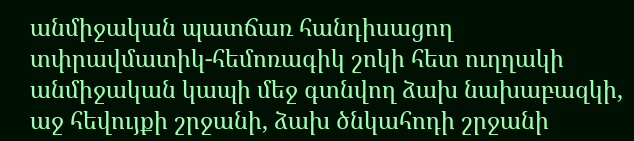անմիջական պատճառ հանդիսացող տփրավմատիկ-հեմոռագիկ շոկի հետ ուղղակի անմիջական կապի մեջ գտնվող ձախ նախաբազկի, աջ հեվույքի շրջանի, ձախ ծնկահոդի շրջանի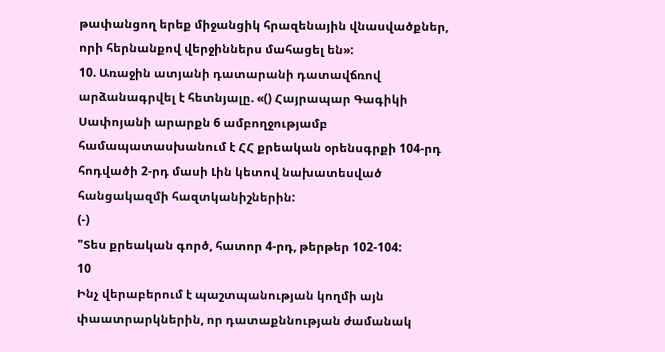թափանցող երեք միջանցիկ հրազենային վնասվածքներ, որի հերնանքով վերջիններս մահացել են»:
10. Առաջին ատյանի դատարանի դատավճռով արձանագրվել է հետնյալը. «() Հայրապար Գագիկի Սափոյանի արարքն 6 ամբողջությամբ
համապատասխանում է ՀՀ քրեական օրենսգրքի 104-րդ հոդվածի 2-րդ մասի Լին կետով նախատեսված հանցակազմի հազտկանիշներին:
(-)
"Տես քրեական գործ, հատոր 4-րդ, թերթեր 102-104:
10
Ինչ վերաբերում է պաշտպանության կողմի այն փաատրարկներին, որ դատաքննության ժամանակ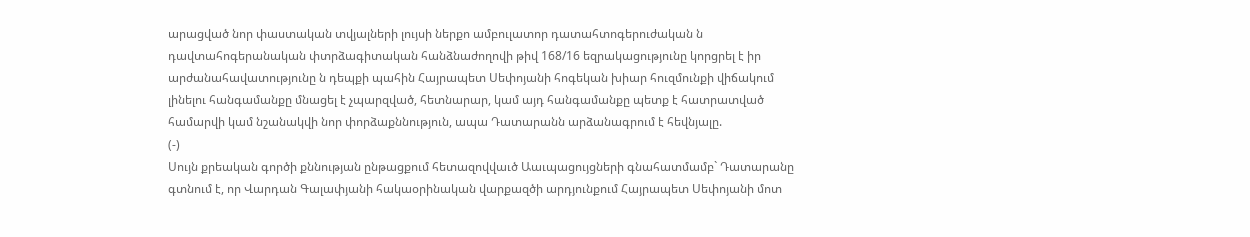արացված նոր փաստական տվյալների լույսի ներքո ամբուլատոր դատահտոգերուժական ն դավտահոգերանական փտրձագիտական հանձնաժողովի թիվ 168/16 եզրակացությունը կորցրել է իր արժանահավատությունը ն դեպքի պահին Հայրապետ Սեփոյանի հոգեկան խիար հուզմունքի վիճակում լինելու հանգամանքը մնացել է չպարզված, հետնարար, կամ այդ հանգամանքը պետք է հատրատված համարվի կամ նշանակվի նոր փորձաքննություն, ապա Դատարանն արձանագրում է հեվնյալը.
(-)
Սույն քրեական գործի քննության ընթացքում հետազովվաւծ Աաւպացույցների գնահատմամբ` Դատարանը գտնում է, որ Վարդան Գալափյանի հակաօրինական վարքազծի արդյունքում Հայրապետ Սեփոյանի մոտ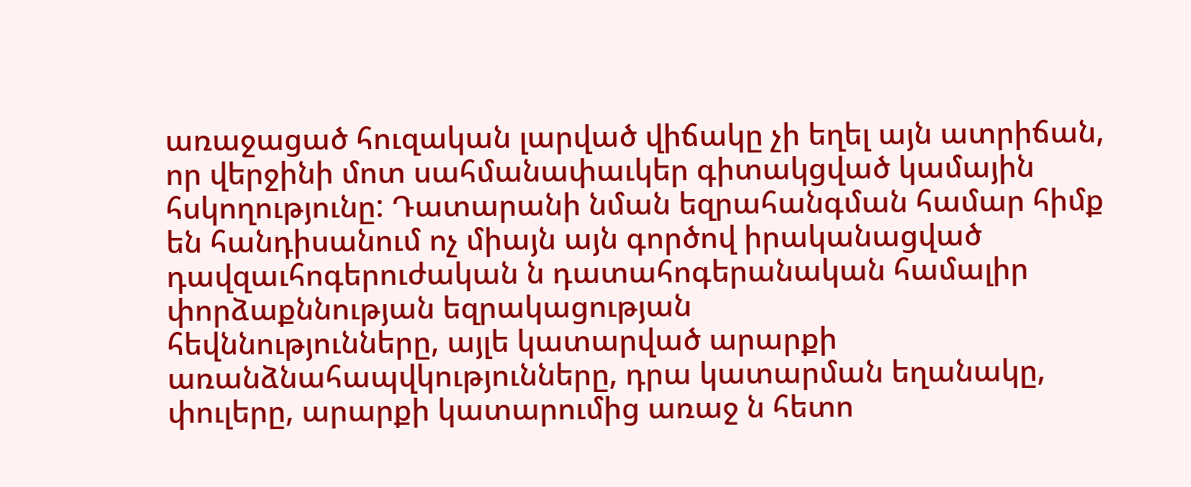առաջացած հուզական լարված վիճակը չի եղել այն ատրիճան, որ վերջինի մոտ սահմանափաւկեր գիտակցված կամային հսկողությունը: Դատարանի նման եզրահանգման համար հիմք են հանդիսանում ոչ միայն այն գործով իրականացված դավզաւհոգերուժական ն դատահոգերանական համալիր փորձաքննության եզրակացության
հեվննությունները, այլե կատարված արարքի առանձնահապվկությունները, դրա կատարման եղանակը, փուլերը, արարքի կատարումից առաջ ն հետո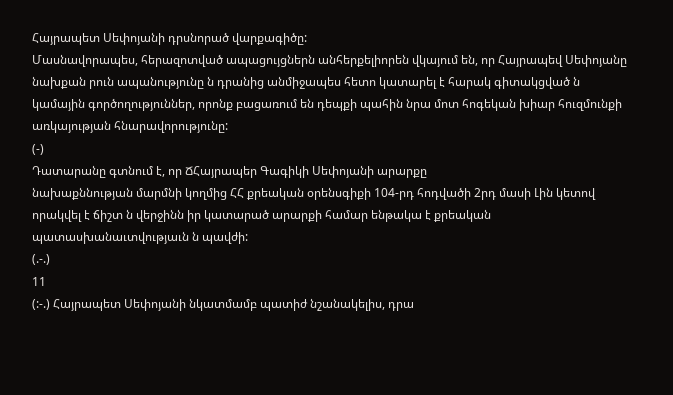Հայրապետ Սեփոյանի դրսնորած վարքագիծը:
Մասնավորապես, հերազոտված ապացույցներն անհերքելիորեն վկայում են, որ Հայրապեվ Սեփոյանը նախքան րուն ապանությունը ն դրանից անմիջապես հետո կատարել է հարակ գիտակցված ն կամային գործողություններ, որոնք բացառում են դեպքի պահին նրա մոտ հոգեկան խիար հուզմունքի առկայության հնարավորությունը:
(-)
Դատարանը գտնում է, որ ՃՀայրապեր Գագիկի Սեփոյանի արարքը
նախաքննության մարմնի կողմից ՀՀ քրեական օրենսգիքի 104-րդ հոդվածի 2րդ մասի Լին կետով որակվել է ճիշտ ն վերջինն իր կատարած արարքի համար ենթակա է քրեական պատասխանաւտվությաւն ն պավժի:
(.-.)
11
(:-.) Հայրապետ Սեփոյանի նկատմամբ պատիժ նշանակելիս, դրա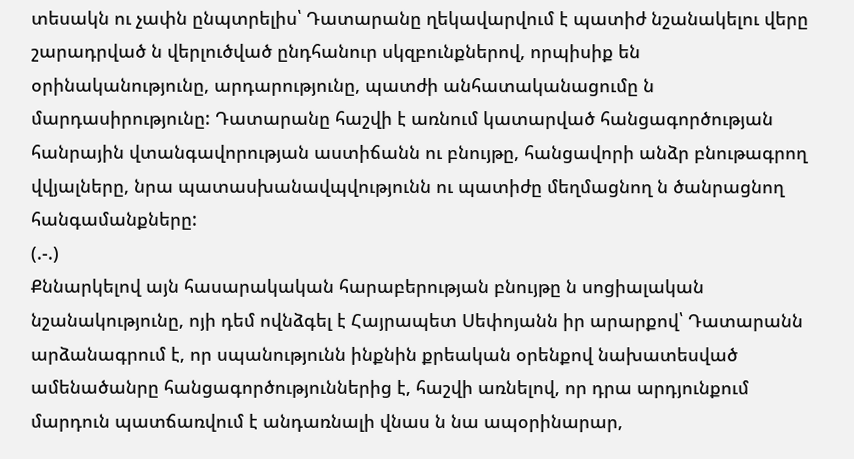տեսակն ու չափն ընպտրելիս՝ Դատարանը ղեկավարվում է պատիժ նշանակելու վերը շարադրված ն վերլուծված ընդհանուր սկզբունքներով, որպիսիք են օրինականությունը, արդարությունը, պատժի անհատականացումը ն մարդասիրությունը: Դատարանը հաշվի է առնում կատարված հանցագործության հանրային վտանգավորության աստիճանն ու բնույթը, հանցավորի անձր բնութագրող վվյալները, նրա պատասխանավպվությունն ու պատիժը մեղմացնող ն ծանրացնող հանգամանքները:
(.-.)
Քննարկելով այն հասարակական հարաբերության բնույթը ն սոցիալական նշանակությունը, ոյի դեմ ովնձգել է Հայրապետ Սեփոյանն իր արարքով՝ Դատարանն արձանագրում է, որ սպանությունն ինքնին քրեական օրենքով նախատեսված ամենածանրը հանցագործություններից է, հաշվի առնելով, որ դրա արդյունքում մարդուն պատճառվում է անդառնալի վնաս ն նա ապօրինարար,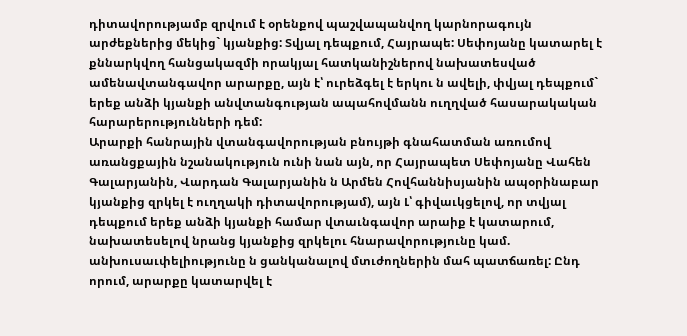դիտավորությամբ զրվում է օրենքով պաշվապանվող կարնորագույն արժեքներից մեկից` կյանքից: Տվյալ դեպքում, Հայրապե: Սեփոյանը կատարել է քննարկվող հանցակազմի որակյալ հատկանիշներով նախատեսված ամենավտանգավոր արարքը, այն է՝ ուրեձգել է երկու ն ավելի, փվյալ դեպքում` երեք անձի կյանքի անվտանգության ապահովմանն ուղղված հասարակական հարարերությունների դեմ:
Արարքի հանրային վտանգավորության բնույթի գնահատման առումով առանցքային նշանակություն ունի նան այն, որ Հայրապետ Սեփոյանը Վահեն Գալարյանին, Վարդան Գալարյանին ն Արմեն Հովհաննիսյանին ապօրինաբար կյանքից զրկել է ուղղակի դիտավորությամ), այն Լ՝ գիվաւկցելով, որ տվյալ դեպքում երեք անձի կյանքի համար վտաւնգավոր արաիք է կատարում, նախատեսելով նրանց կյանքից զրկելու հնարավորությունը կամ. անխուսաւփելիությունը ն ցանկանալով մտւժողներին մահ պատճառել: Ընդ որում, արարքը կատարվել է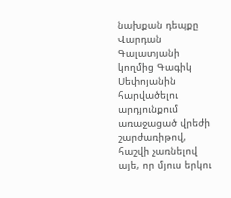նախքան դեպքը Վարդան Գալատյանի կողմից Գագիկ Սեփոյանին հարվածելու արդյունքում առաջացած վրեժի շարժառիթով, հաշվի չառնելով այե, որ մյուս երկու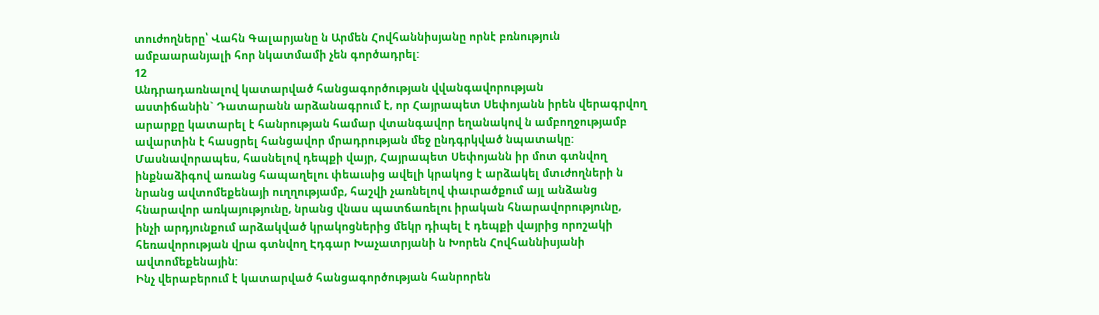տուժողները՝ Վահն Գալարյանը ն Արմեն Հովհաննիսյանը որնէ բռնություն ամբաարանյալի հոր նկատմամի չեն գործադրել:
12
Անդրադառնալով կատարված հանցագործության վվանգավորության
աստիճանին` Դատարանն արձանագրում է, որ Հայրապետ Սեփոյանն իրեն վերագրվող արարքը կատարել է հանրության համար վտանգավոր եղանակով ն ամբողջությամբ ավարտին է հասցրել հանցավոր մրադրության մեջ ընդգրկված նպատակը: Մասնավորապես, հասնելով դեպքի վայր, Հայրապետ Սեփոյանն իր մոտ գտնվող ինքնաձիգով առանց հապաղելու փեաւսից ավելի կրակոց է արձակել մտւժողների ն նրանց ավտոմեքենայի ուղղությամբ, հաշվի չառնելով փաւրածքում այլ անձանց հնարավոր առկայությունը, նրանց վնաս պատճառելու իրական հնարավորությունը, ինչի արդյունքում արձակված կրակոցներից մեկր դիպել է դեպքի վայրից որոշակի հեռավորության վրա գտնվող Էդգար Խաչատրյանի ն Խորեն Հովհաննիսյանի ավտոմեքենային:
Ինչ վերաբերում է կատարված հանցագործության հանրորեն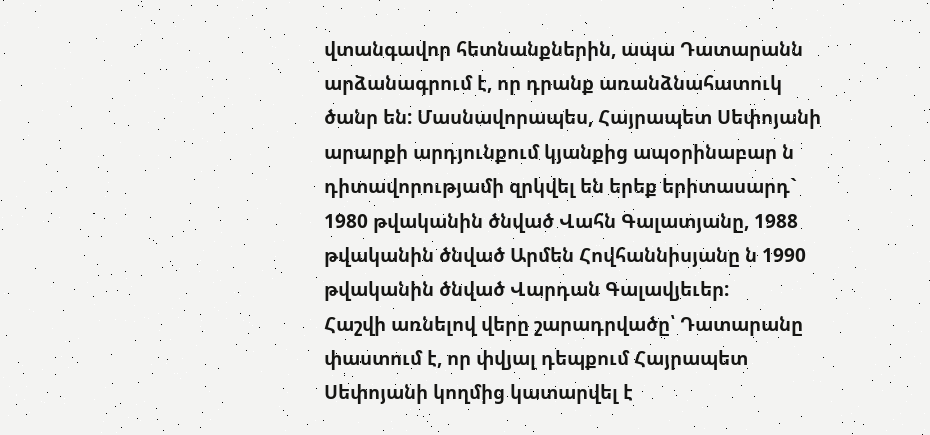վտանգավոր հետնանքներին, ապա Դատարանն արձանագրում է, որ դրանք առանձնահատուկ ծանր են: Մասնավորապես, Հայրապետ Սեփոյանի արարքի արդյունքում կյանքից ապօրինաբար ն դիտավորությամի զրկվել են երեք երիտասարդ` 1980 թվականին ծնված Վահն Գալատյանը, 1988 թվականին ծնված Արմեն Հովհաննիսյանը ն 1990 թվականին ծնված Վարդան Գալավյեւեր:
Հաշվի առնելով վերը շարադրվածը՝ Դատարանը փաստում է, որ փվյալ դեպքում Հայրապետ Սեփոյանի կողմից կատարվել է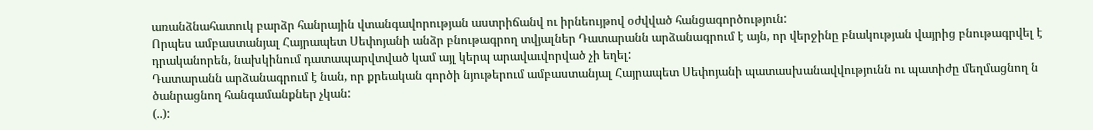առանձնահատուկ բարձր հանրային վտանգավորության աստրիճանվ ու իրնեույթով օժվված հանցագործություն:
Որպես ամբաստանյալ Հայրապետ Սեփոյանի անձր բնութագրող տվյալներ Դատարանն արձանագրում է այն, որ վերջինը բնակության վայրից բնութագրվել է դրականորեն, նախկինում դատապարվտված կամ այլ կերպ արավաւվորված չի եղել:
Դատարանն արձանագրում է նան, որ քրեական գործի նյութերում ամբաստանյալ Հայրապետ Սեփոյանի պատասխանավվությունն ու պատիժը մեղմացնող ն ծանրացնող հանգամանքներ չկան:
(..):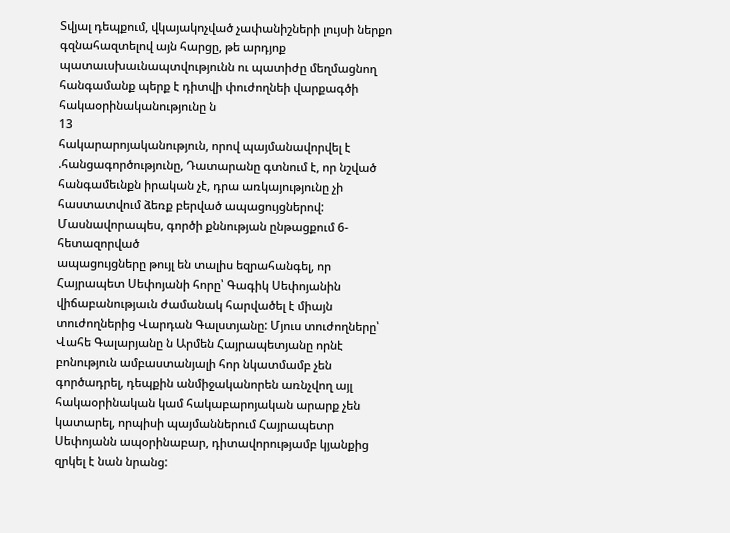Տվյալ դեպքում, վկայակոչված չափանիշների լույսի ներքո գզնահազտելով այն հարցը, թե արդյոք պատաւսխաւնապտվությունն ու պատիժը մեղմացնող հանգամանք պերք է դիտվի փուժողնեի վարքագծի հակաօրինականությունը ն
13
հակարարոյականություն, որով պայմանավորվել է .հանցագործությունը, Դատարանը գտնում է, որ նշված հանգամեւնքն իրական չէ, դրա առկայությունը չի հաստատվում ձեռք բերված ապացույցներով:
Մասնավորապես, գործի քննության ընթացքում 6-հետազորված
ապացույցները թույլ են տալիս եզրահանգել, որ Հայրապետ Սեփոյանի հորը՝ Գագիկ Սեփոյանին վիճաբանությաւն ժամանակ հարվածել է միայն տուժողներից Վարդան Գալստյանը: Մյուս տուժողները՝ Վահե Գալարյանը ն Արմեն Հայրապետյանը որնէ բոնություն ամբաստանյալի հոր նկատմամբ չեն գործադրել, դեպքին անմիջականորեն առնչվող այլ հակաօրինական կամ հակաբարոյական արարք չեն կատարել, որպիսի պայմաններում Հայրապետր Սեփոյանն ապօրինաբար, դիտավորությամբ կյանքից զրկել է նան նրանց: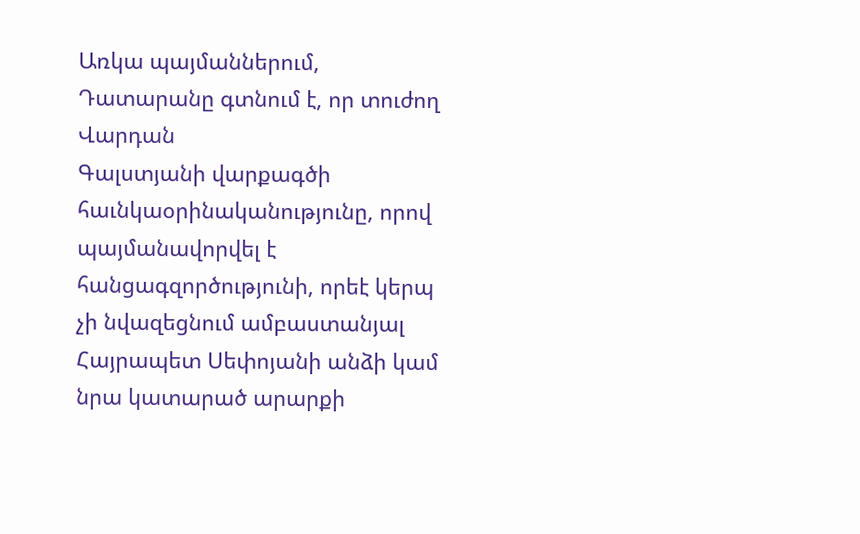Առկա պայմաններում, Դատարանը գտնում է, որ տուժող Վարդան
Գալստյանի վարքագծի հաւնկաօրինականությունը, որով պայմանավորվել է հանցագզործությունի, որեէ կերպ չի նվազեցնում ամբաստանյալ Հայրապետ Սեփոյանի անձի կամ նրա կատարած արարքի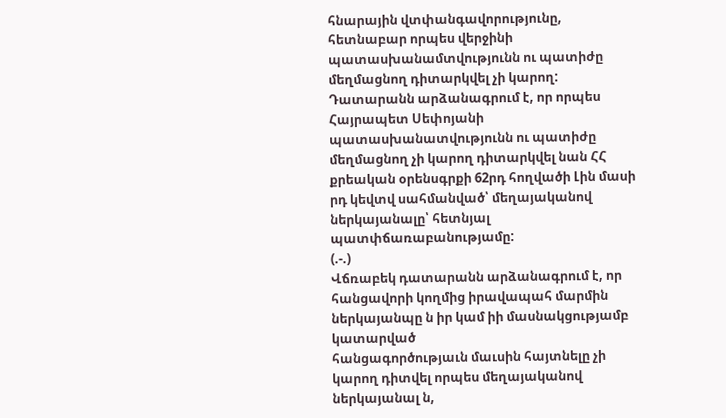հնարային վտփանգավորությունը, հետնաբար որպես վերջինի պատասխանամտվությունն ու պատիժը մեղմացնող դիտարկվել չի կարող:
Դատարանն արձանագրում է, որ որպես Հայրապետ Սեփոյանի
պատասխանատվությունն ու պատիժը մեղմացնող չի կարող դիտարկվել նան ՀՀ քրեական օրենսգրքի 62րդ հողվածի Լին մասի րդ կեվտվ սահմանված՝ մեղայականով ներկայանալը՝ հետնյալ պատփճառաբանությամը:
(.-.)
Վճռաբեկ դատարանն արձանագրում է, որ հանցավորի կողմից իրավապահ մարմին ներկայանպը ն իր կամ իի մասնակցությամբ կատարված
հանցագործությաւն մաւսին հայտնելը չի կարող դիտվել որպես մեղայականով ներկայանալ ն,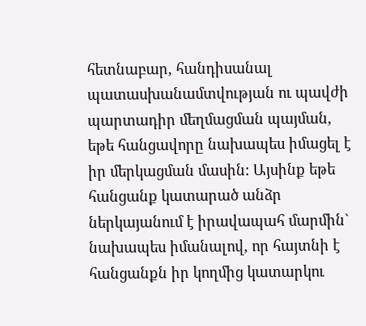հետնաբար, հանդիսանալ պատասխանամտվության ու պավժի պարտադիր մեղմացման պայման, եթե հանցավորը նախապես իմացել է իր մերկացման մասին: Այսինք եթե հանցանք կատարած անձր ներկայանում է իրավապահ մարմին` նախապես իմանալով, որ հայտնի է հանցանքն իր կողմից կատարկու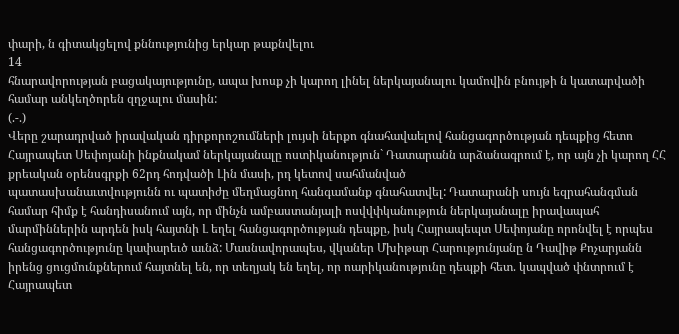փարի, ն գիտակցելով քննությունից երկար թաքնվելու
14
հնարավորության բացակայությունը, ապա խոսք չի կարող լինել ներկայանալու կամովին բնույթի ն կատարվածի համար անկեղծորեն զղջալու մասին:
(.-.)
Վերը շարադրված իրավական դիրքորոշումների լույսի ներքո գնահավաելով հանցագործության դեպքից հետո Հայրապետ Սեփոյանի ինքնակամ ներկայանալը ոստիկանություն` Դատարանն արձանագրում է, որ այն չի կարող ՀՀ քրեական օրենսգրքի 62րդ հոդվածի Լին մասի, րդ կետով սահմանված
պատասխանաւտվությունն ու պատիժը մեղմացնող հանգամանք գնահատվել: Դատարանի սույն եզրահանգման համար հիմք է հանդիսանում այն, որ մինչն ամբաստանյալի ոսվվփկանություն ներկայանալը իրավապահ մարմիններին արդեն իսկ հայտնի Լ եղել հանցագործության դեպքը, իսկ Հայրապեպտ Սեփոյանը որոնվել է որպես հանցագործությունը կափարեւծ աւնձ: Մասնավորապես, վկաներ Մխիթար Հարությունյանը ն Դավիթ Քոչարյանն իրենց ցուցմունքներում հայտնել են, որ տեղյակ են եղել, որ ոարիկանությունը դեպքի հետ. կապված փնտրում է Հայրապետ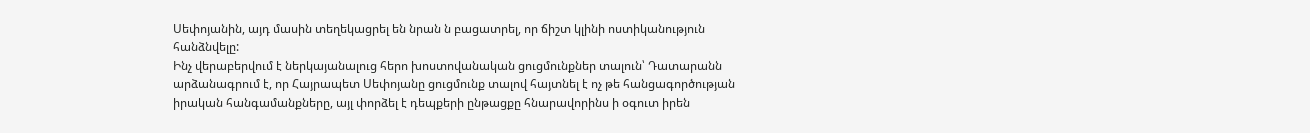Սեփոյանին, այդ մասին տեղեկացրել են նրան ն բացատրել, որ ճիշտ կլինի ոստիկանություն հանձնվելը:
Ինչ վերաբերվում է ներկայանալուց հերո խոստովանական ցուցմունքներ տալուն՝ Դատարանն արձանագրում է, որ Հայրապետ Սեփոյանը ցուցմունք տալով հայտնել է ոչ թե հանցագործության իրական հանգամանքները, այլ փորձել է դեպքերի ընթացքը հնարավորինս ի օգուտ իրեն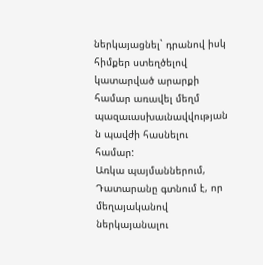ներկայացնել` դրանով իսկ հիմքեր ստեղծելով կատարված արարքի համար առավել մեղմ պազաւասխաւնավվության ն պավժի հասնելու համար:
Առկա պայմաններում, Դատարանը գտնում է, որ մեղայականով
ներկայանալու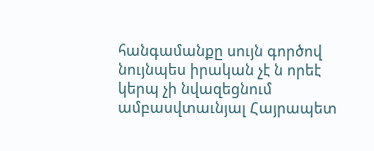հանգամանքը սույն գործով նույնպես իրական չէ ն որեէ կերպ չի նվազեցնում ամբասվտաւնյալ Հայրապետ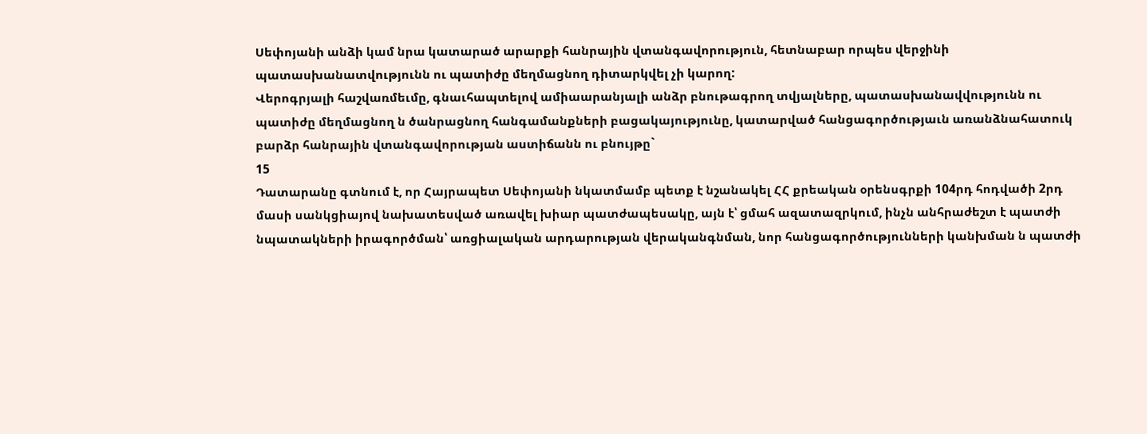Սեփոյանի անձի կամ նրա կատարած արարքի հանրային վտանգավորություն, հետնաբար որպես վերջինի պատասխանատվությունն ու պատիժը մեղմացնող դիտարկվել չի կարող:
Վերոգրյալի հաշվառմեւմը, գնաւհապտելով ամիաարանյալի անձր բնութագրող տվյալները, պատասխանավվությունն ու պատիժը մեղմացնող ն ծանրացնող հանգամանքների բացակայությունը, կատարված հանցագործությաւն առանձնահատուկ բարձր հանրային վտանգավորության աստիճանն ու բնույթը`
15
Դատարանը գտնում է, որ Հայրապետ Սեփոյանի նկատմամբ պետք է նշանակել ՀՀ քրեական օրենսգրքի 104րդ հոդվածի 2րդ մասի սանկցիայով նախատեսված առավել խիար պատժապեսակը, այն է՝ ցմահ ազատազրկում, ինչն անհրաժեշտ է պատժի նպատակների իրագործման՝ առցիալական արդարության վերականգնման, նոր հանցագործությունների կանխման ն պատժի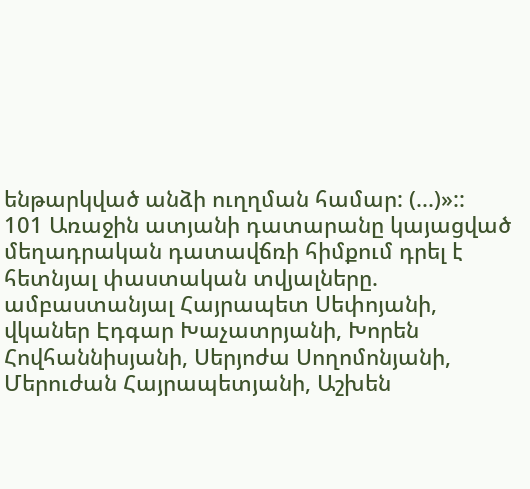ենթարկված անձի ուղղման համար: (...)»::
101 Առաջին ատյանի դատարանը կայացված մեղադրական դատավճռի հիմքում դրել է հետնյալ փաստական տվյալները. ամբաստանյալ Հայրապետ Սեփոյանի, վկաներ Էդգար Խաչատրյանի, Խորեն Հովհաննիսյանի, Սերյոժա Սողոմոնյանի, Մերուժան Հայրապետյանի, Աշխեն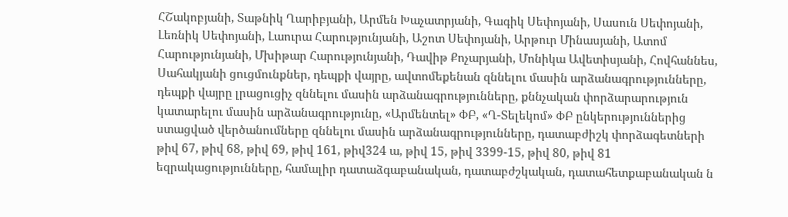ՀՇակոբյանի, Տաթնիկ Ղարիբյանի, Արմեն Խաչատրյանի, Գագիկ Սեփոյանի, Սասուն Սեփոյանի, Լեռնիկ Սեփոյանի, Լաուրա Հարությունյանի, Աշոտ Սեփոյանի, Արթուր Մինասյանի, Ատոմ Հարությունյանի, Մխիթար Հարությունյանի, Դավիթ Քոչարյանի, Մոնիկա Ավետիսյանի, Հովհաննես, Սահակյանի ցուցմունքներ, դեպքի վայրը, ավտոմեքենան զննելու մասին արձանագրությունները, դեպքի վայրը լրացուցիչ զննելու մասին արձանագրությունները, քննչական փորձարարություն կատարելու մասին արձանագրությունը, «Արմենտել» ՓԲ, «Ղ-Տելեկոմ» ՓԲ ընկերություններից ստացված վերծանումները զննելու մասին արձանագրությունները, դատաբժիշկ փորձագետների թիվ 67, թիվ 68, թիվ 69, թիվ 161, թիվ324 ա, թիվ 15, թիվ 3399-15, թիվ 80, թիվ 81 եզրակացությունները, համալիր դատաձգաբանական, դատաբժշկական, դատահետքաբանական ն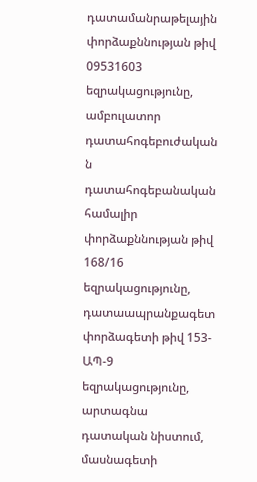դատամանրաթելային փորձաքննության թիվ 09531603 եզրակացությունը, ամբուլատոր դատահոգեբուժական ն դատահոգեբանական համալիր փորձաքննության թիվ 168/16 եզրակացությունը, դատաապրանքագետ փորձագետի թիվ 153-ԱՊ-9 եզրակացությունը, արտագնա դատական նիստում, մասնագետի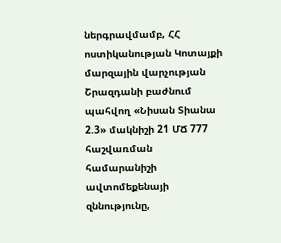ներգրավմամբ, ՀՀ ոստիկանության Կոտայքի մարզային վարչության Շրազդանի բաժնում պահվող «Նիսան Տիանա 2.3» մակնիշի 21 ՄՃ 777 հաշվառման համարանիշի ավտոմեքենայի զննությունը,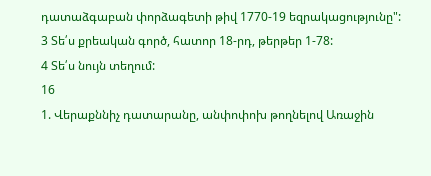դատաձգաբան փորձագետի թիվ 1770-19 եզրակացությունը":
3 Տե՛ս քրեական գործ, հատոր 18-րդ, թերթեր 1-78:
4 Տե՛ս նույն տեղում:
16
1. Վերաքննիչ դատարանը, անփոփոխ թողնելով Առաջին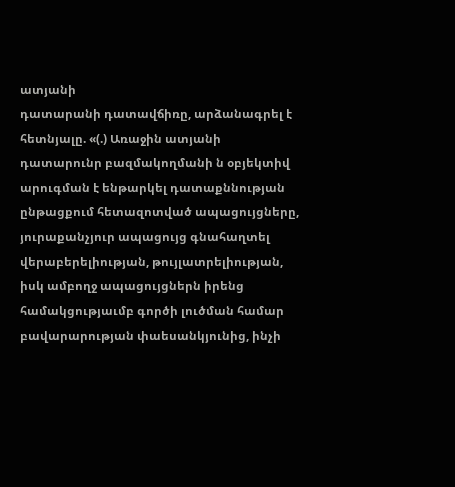ատյանի
դատարանի դատավճիռը, արձանագրել է հետնյալը. «(.) Առաջին ատյանի դատարունր բազմակողմանի ն օբյեկտիվ արուգման է ենթարկել դատաքննության ընթացքում հետազոտված ապացույցները, յուրաքանչյուր ապացույց գնահաղտել վերաբերելիության, թույլատրելիության, իսկ ամբողջ ապացույցներն իրենց համակցությաւմբ գործի լուծման համար բավարարության փաեսանկյունից, ինչի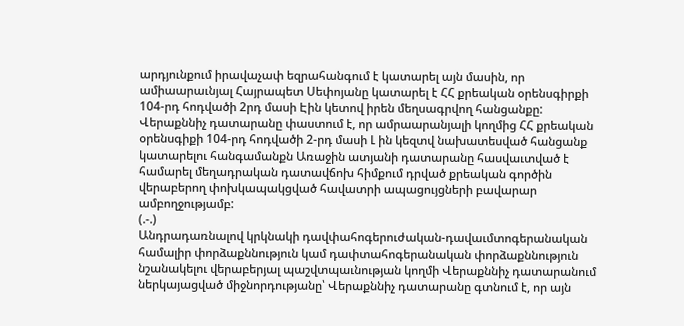արդյունքում իրավաչափ եզրահանգում է կատարել այն մասին, որ ամիաարաւնյալ Հայրապետ Սեփոյանը կատարել է ՀՀ քրեական օրենսգիրքի 104-րդ հոդվածի 2րդ մասի Էին կետով իրեն մեղսագրվող հանցանքը: Վերաքննիչ դատարանը փաստում է, որ ամրաարանյալի կողմից ՀՀ քրեական օրենսգիքի 104-րդ հոդվածի 2-րդ մասի Լ ին կեզտվ նախատեսված հանցանք կատարելու հանգամանքն Առաջին ատյանի դատարանը հասվաւտված է համարել մեղադրական դատավճոխ հիմքում դրված քրեական գործին վերաբերող փոխկապակցված հավատրի ապացույցների բավարար ամբողջությամբ:
(.-.)
Անդրադառնալով կրկնակի դավփահոգերուժական-դավաւմտոգերանական համալիր փորձաքննություն կամ դափտահոգերանական փորձաքննություն նշանակելու վերաբերյալ պաշվտպաւնության կողմի Վերաքննիչ դատարանում ներկայացված միջնորդությանը՝ Վերաքննիչ դատարանը գտնում է, որ այն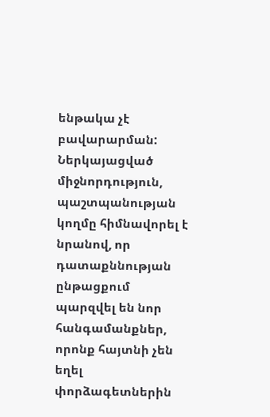ենթակա չէ բավարարման: Ներկայացված միջնորդություն, պաշտպանության կողմը հիմնավորել է նրանով, որ դատաքննության ընթացքում պարզվել են նոր հանգամանքներ, որոնք հայտնի չեն եղել փորձագետներին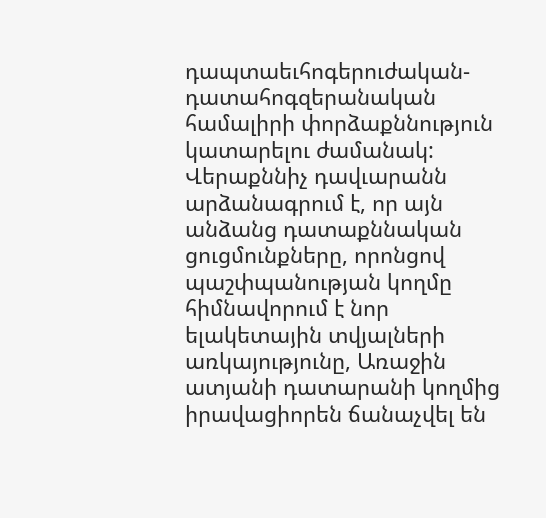դապտաեւհոգերուժական- դատահոգզերանական համալիրի փորձաքննություն կատարելու ժամանակ: Վերաքննիչ դավւարանն արձանագրում է, որ այն անձանց դատաքննական ցուցմունքները, որոնցով պաշփպանության կողմը հիմնավորում է նոր ելակետային տվյալների առկայությունը, Առաջին ատյանի դատարանի կողմից իրավացիորեն ճանաչվել են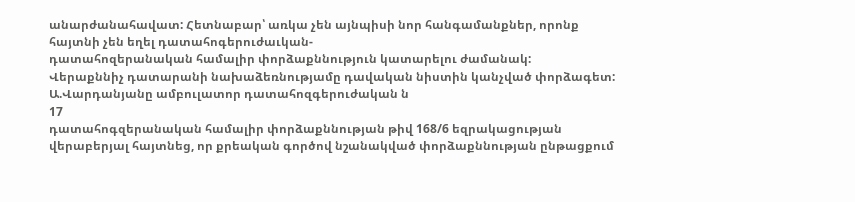անարժանահավատ: Հետնաբար՝ առկա չեն այնպիսի նոր հանգամանքներ, որոնք հայտնի չեն եղել դատահոգերուժաւկան-
դատահոզերանական համալիր փորձաքննություն կատարելու ժամանակ:
Վերաքննիչ դատարանի նախաձեռնությամը դավական նիստին կանչված փորձագետ: Ա.Վարդանյանը ամբուլատոր դատահոզգերուժական ն
17
դատահոգզերանական համալիր փորձաքննության թիվ 168/6 եզրակացության վերաբերյալ հայտնեց, որ քրեական գործով նշանակված փորձաքննության ընթացքում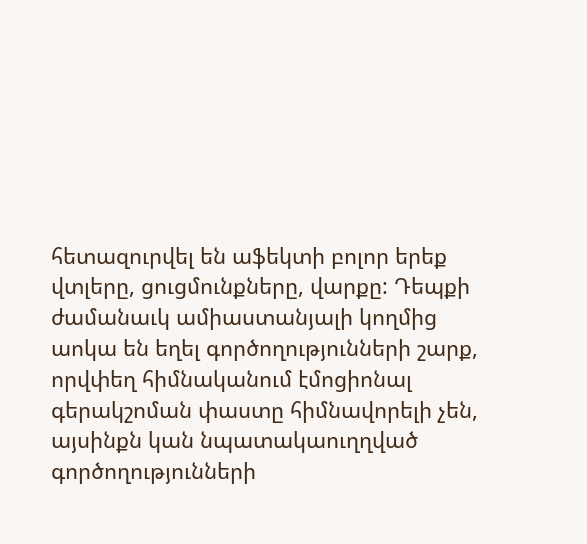հետազուրվել են աֆեկտի բոլոր երեք վտլերը, ցուցմունքները, վարքը: Դեպքի ժամանաւկ ամիաստանյալի կողմից աոկա են եղել գործողությունների շարք, որվփեղ հիմնականում էմոցիոնալ գերակշոման փաստը հիմնավորելի չեն, այսինքն կան նպատակաուղղված գործողությունների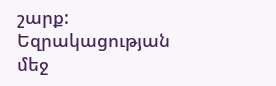շարք: Եզրակացության մեջ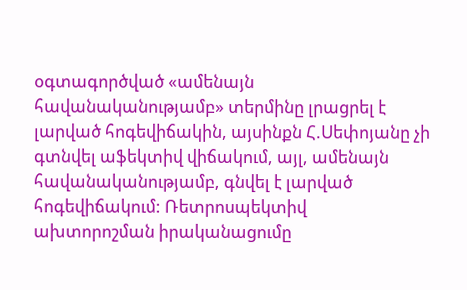օգտագործված «ամենայն հավանականությամբ» տերմինը լրացրել է լարված հոգեվիճակին, այսինքն Հ.Սեփոյանը չի գտնվել աֆեկտիվ վիճակում, այլ, ամենայն հավանականությամբ, գնվել է լարված հոգեվիճակում: Ռետրոսպեկտիվ ախտորոշման իրականացումը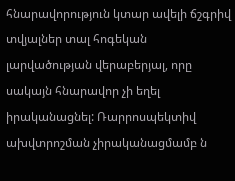հնարավորություն կտար ավելի ճշգրիվ տվյալներ տալ հոգեկան լարվածության վերաբերյալ, որը սակայն հնարավոր չի եղել իրականացնել: Ռարրոսպեկտիվ ախվտրոշման չիրականացմամբ ն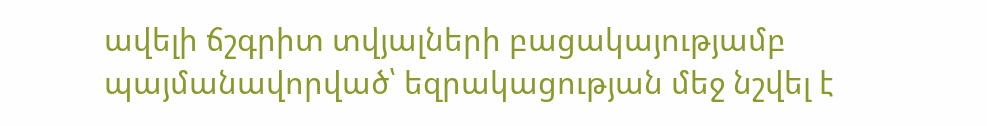ավելի ճշգրիտ տվյալների բացակայությամբ պայմանավորված՝ եզրակացության մեջ նշվել է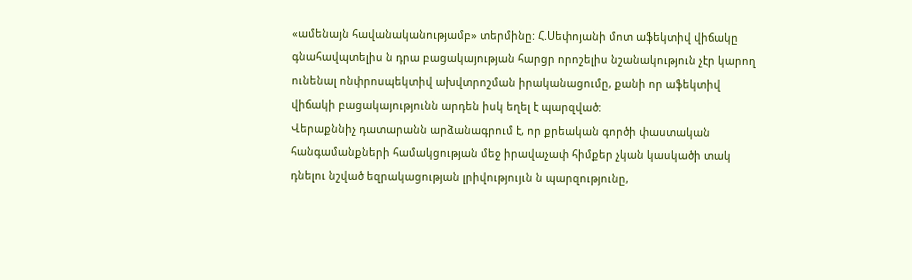«ամենայն հավանականությամբ» տերմինը: Հ.Սեփոյանի մոտ աֆեկտիվ վիճակը գնահավպտելիս ն դրա բացակայության հարցր որոշելիս նշանակություն չէր կարող ունենալ ոնփրոսպեկտիվ ախվտրոշման իրականացումը, քանի որ աֆեկտիվ վիճակի բացակայությունն արդեն իսկ եղել է պարզված:
Վերաքննիչ դատարանն արձանագրում է, որ քրեական գործի փաստական հանգամանքների համակցության մեջ իրավաչափ հիմքեր չկան կասկածի տակ դնելու նշված եզրակացության լրիվությույւն ն պարզությունը,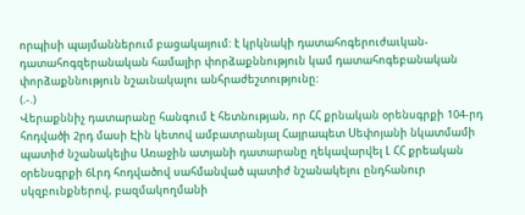որպիսի պայմաններում բացակայում: է կրկնակի դատահոգերուժաւկան-
դատահոգզերանական համալիր փորձաքննություն կամ դատահոգեբանական փորձաքննություն նշաւնակալու անհրաժեշտությունը:
(.-.)
Վերաքննիչ դատարանը հանգում է հետնության, որ ՀՀ քրնական օրենսգրքի 104-րդ հոդվածի 2րդ մասի Էին կետով ամբատրանյալ Հայրապետ Սեփոյանի նկատմամի պատիժ նշանակելիս Առաջին ատյանի դատարանը ղեկավարվել Լ ՀՀ քրեական օրենսգրքի 6Լրդ հոդվածով սահմանված պատիժ նշանակելու ընդհանուր սկզբունքներով, բազմակողմանի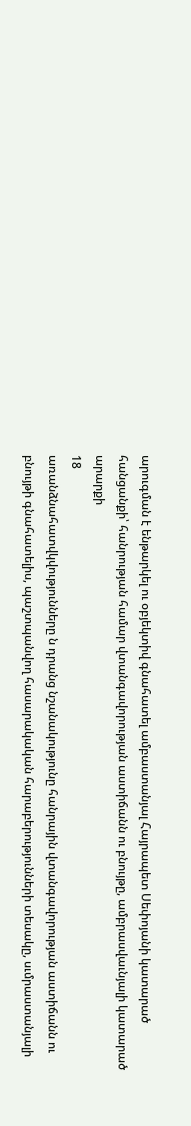արուգման է ենթարկել ու օբյեկտիվ գնահատել ամբաստանյալ Հայրապետ Սեփոյանի կատարած հանցանքի՝ հանրության համար վտանգավորության աստիճանն ու բնույթը, ամբրասվաւնյալի կատարած արարքի
18
առանձնահատվկվությունները ն դրանց նշանակությունը հանրային վտանգավորության աստիճանն ու բնույթի գնահատելիս, պաշտպանվող հասարակական հարաբերությունների տեսակը, սւմրաստանյալի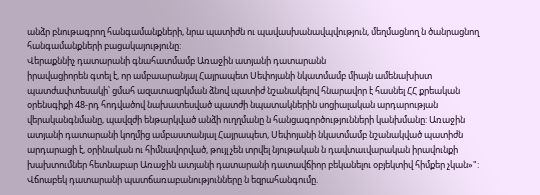անձր բնութագրող հանգամանքների, նրա պատիժն ու պավասխանավպվություն, մեղմացնող ն ծանրացնող հանգամանքների բացակայությունը:
Վերաքննիչ դատարանի գնահատմամբ Առաջին ատյանի դատարանն
իրավացիորեն գտել է, որ ամբաարանյալ Հայրապետ Սեփոյանի նկատմամբ միայն ամենախիստ պատժափտեսակի՝ ցմահ ազատազրկման ձնով պատիժ նշանակելով հնարավոր է հասնել ՀՀ քրեական օրենսգիքի 48-րդ հոդվածով նախատեսված պատժի նպատակներին սոցիալական արդարության վերականգնմանը, պավզժի ենթարկված անձի ուղղմանը ն հանցագործությունների կանխմանը: Առաջին ատյանի դատարանի կողմից ամբաստանյալ Հայրապետ, Սեփոյանի նկատմամբ նշանակված պատիժն արդարացի է, օրինական ու հիմնավորված, թույլ չեն տրվել նյութական ն դավտաւվարական իրավունքի խախտումներ հետնաբար Առաջին ատյանի դատարանի դատավճիոր բեկանելու օբյեկտիվ հիմքեր չկան»":
Վճոաբեկ դատարանի պատճառաբանությունները ն եզրահանգումը.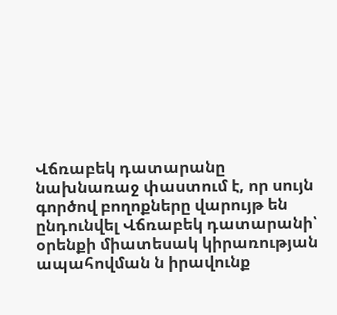Վճռաբեկ դատարանը նախնառաջ փաստում է, որ սույն գործով բողոքները վարույթ են ընդունվել Վճռաբեկ դատարանի՝ օրենքի միատեսակ կիրառության ապահովման ն իրավունք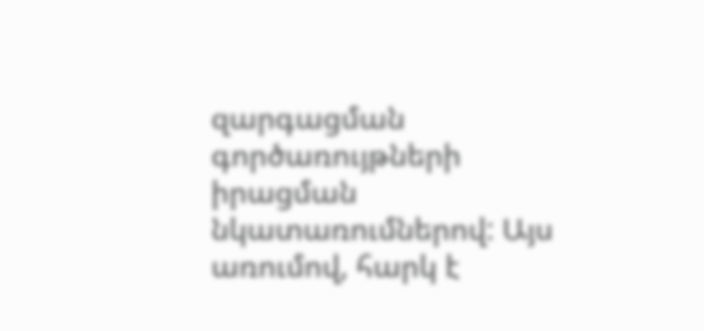զարգացման գործառույթների իրացման
նկատառումներով: Այս առումով, հարկ է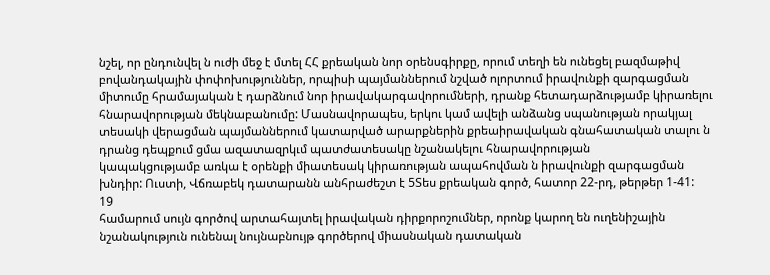նշել, որ ընդունվել ն ուժի մեջ է մտել ՀՀ քրեական նոր օրենսգիրքը, որում տեղի են ունեցել բազմաթիվ բովանդակային փոփոխություններ, որպիսի պայմաններում նշված ոլորտում իրավունքի զարգացման միտումը հրամայական է դարձնում նոր իրավակարգավորումների, դրանք հետադարձությամբ կիրառելու հնարավորության մեկնաբանումը: Մասնավորապես, երկու կամ ավելի անձանց սպանության որակյալ տեսակի վերացման պայմաններում կատարված արարքներին քրեաիրավական գնահատական տալու ն դրանց դեպքում ցմա ազատազրկւմ պատժատեսակը նշանակելու հնարավորության
կապակցությամբ առկա է օրենքի միատեսակ կիրառության ապահովման ն իրավունքի զարգացման խնդիր: Ուստի, Վճռաբեկ դատարանն անհրաժեշտ է 5Տես քրեական գործ, հատոր 22-րդ, թերթեր 1-41:
19
համարում սույն գործով արտահայտել իրավական դիրքորոշումներ, որոնք կարող են ուղենիշային նշանակություն ունենալ նույնաբնույթ գործերով միասնական դատական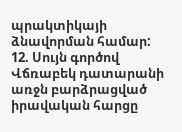պրակտիկայի ձնավորման համար:
12. Սույն գործով Վճռաբեկ դատարանի առջն բարձրացված իրավական հարցը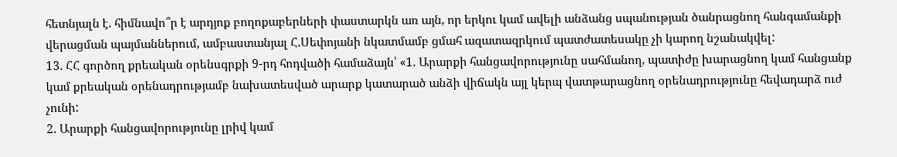հետնյալն է. հիմնավո՞ր է արդյոք բողոքաբերների փաստարկն առ այն, որ երկու կամ ավելի անձանց սպանության ծանրացնող հանգամանքի վերացման պայմաններում, ամբաստանյալ Հ.Սեփոյանի նկատմամբ ցմահ ազատազրկում պատժատեսակը չի կարող նշանակվել:
13. ՀՀ գործող քրեական օրենսգրքի 9-րդ հոդվածի համաձայն՝ «1. Արարքի հանցավորությունը սահմանող, պատիժը խարացնող կամ հանցանք կամ քրեական օրենադրությամբ նախատեսված արարք կատարած անձի վիճակն այլ կերպ վատթարացնող օրենադրությունը հեվադարձ ուժ չունի:
2. Արարքի հանցավորությունը լրիվ կամ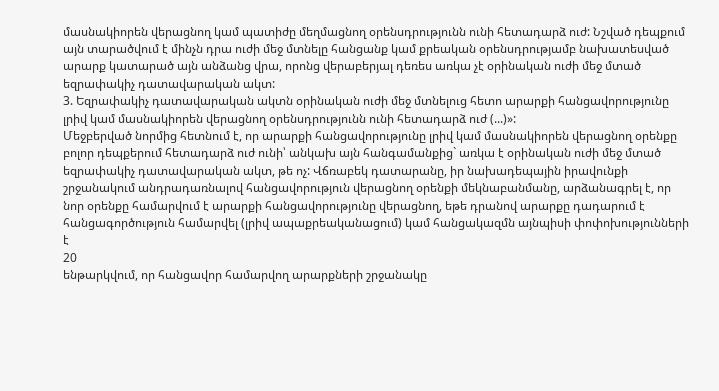մասնակիորեն վերացնող կամ պատիժը մեղմացնող օրենսդրությունն ունի հետադարձ ուժ: Նշված դեպքում այն տարածվում է մինչն դրա ուժի մեջ մտնելը հանցանք կամ քրեական օրենսդրությամբ նախատեսված արարք կատարած այն անձանց վրա, որոնց վերաբերյալ դեռես առկա չէ օրինական ուժի մեջ մտած եզրափակիչ դատավարական ակտ:
3. Եզրափակիչ դատավարական ակտն օրինական ուժի մեջ մտնելուց հետո արարքի հանցավորությունը լրիվ կամ մասնակիորեն վերացնող օրենսդրությունն ունի հետադարձ ուժ (...)»:
Մեջբերված նորմից հետնում է, որ արարքի հանցավորությունը լրիվ կամ մասնակիորեն վերացնող օրենքը բոլոր դեպքերում հետադարձ ուժ ունի՝ անկախ այն հանգամանքից` առկա է օրինական ուժի մեջ մտած եզրափակիչ դատավարական ակտ, թե ոչ: Վճռաբեկ դատարանը, իր նախադեպային իրավունքի շրջանակում անդրադառնալով հանցավորություն վերացնող օրենքի մեկնաբանմանը, արձանագրել է, որ նոր օրենքը համարվում է արարքի հանցավորությունը վերացնող, եթե դրանով արարքը դադարում է հանցագործություն համարվել (լրիվ ապաքրեականացում) կամ հանցակազմն այնպիսի փոփոխությունների է
20
ենթարկվում, որ հանցավոր համարվող արարքների շրջանակը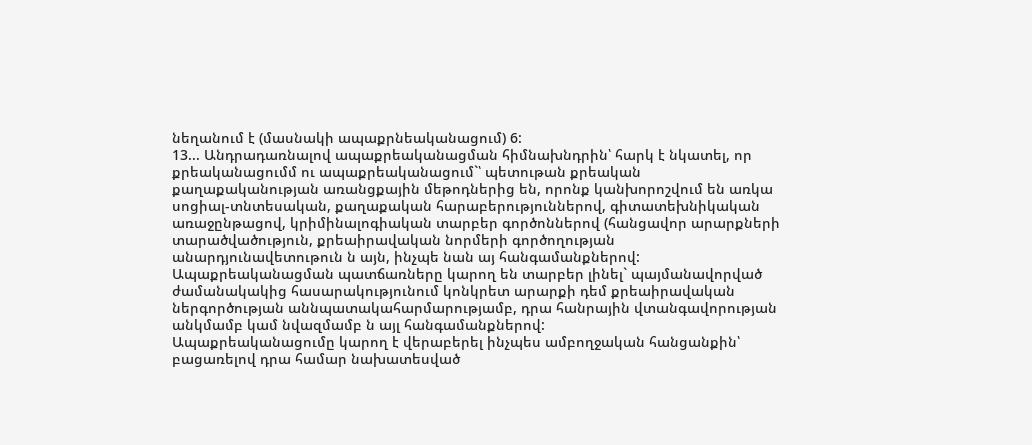նեղանում է (մասնակի ապաքրնեականացում) 6:
13... Անդրադառնալով ապաքրեականացման հիմնախնդրին՝ հարկ է նկատել, որ քրեականացումմ ու ապաքրեականացում`՝ պետութան քրեական
քաղաքականության առանցքային մեթոդներից են, որոնք կանխորոշվում են առկա սոցիալ-տնտեսական, քաղաքական հարաբերություններով, գիտատեխնիկական առաջընթացով, կրիմինալոգիական տարբեր գործոններով (հանցավոր արարքների տարածվածություն, քրեաիրավական նորմերի գործողության
անարդյունավետութուն ն այն, ինչպե նան այ հանգամանքներով: Ապաքրեականացման պատճառները կարող են տարբեր լինել` պայմանավորված ժամանակակից հասարակությունում կոնկրետ արարքի դեմ քրեաիրավական ներգործության աննպատակահարմարությամբ, դրա հանրային վտանգավորության անկմամբ կամ նվազմամբ ն այլ հանգամանքներով:
Ապաքրեականացումը կարող է վերաբերել ինչպես ամբողջական հանցանքին՝ բացառելով դրա համար նախատեսված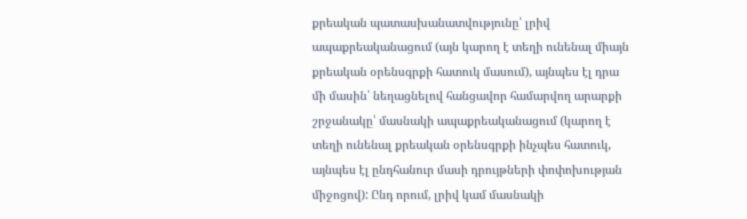քրեական պատասխանատվությունը՝ լրիվ ապաքրեականացում (այն կարող է տեղի ունենալ միայն քրեական օրենսգրքի հատուկ մասում), այնպես էլ դրա մի մասին՝ նեղացնելով հանցավոր համարվող արարքի շրջանակը՝ մասնակի ապաքրեականացում (կարող է տեղի ունենալ քրեական օրենսգրքի ինչպես հատուկ, այնպես էլ ընդհանուր մասի դրույթների փոփոխության միջոցով): Ընդ որում, լրիվ կամ մասնակի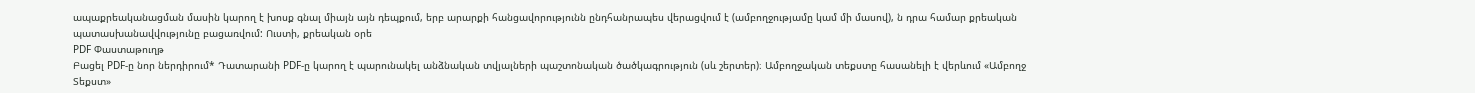ապաքրեականացման մասին կարող է խոսք գնալ միայն այն դեպքում, երբ արարքի հանցավորությունն ընդհանրապես վերացվում է (ամբողջությամը կամ մի մասով), ն դրա համար քրեական պատասխանավվությունը բացառվում: Ուստի, քրեական օրե
PDF Փաստաթուղթ
Բացել PDF-ը նոր ներդիրում* Դատարանի PDF-ը կարող է պարունակել անձնական տվյալների պաշտոնական ծածկագրություն (սև շերտեր)։ Ամբողջական տեքստը հասանելի է վերևում «Ամբողջ Տեքստ»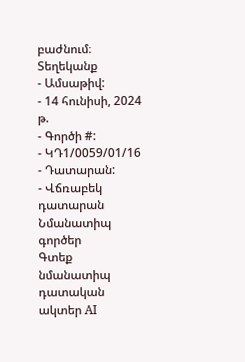բաժնում։
Տեղեկանք
- Ամսաթիվ:
- 14 հունիսի, 2024 թ.
- Գործի #:
- ԿԴ1/0059/01/16
- Դատարան:
- Վճռաբեկ դատարան
Նմանատիպ գործեր
Գտեք նմանատիպ դատական ակտեր AI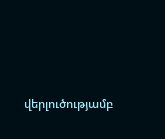վերլուծությամբ